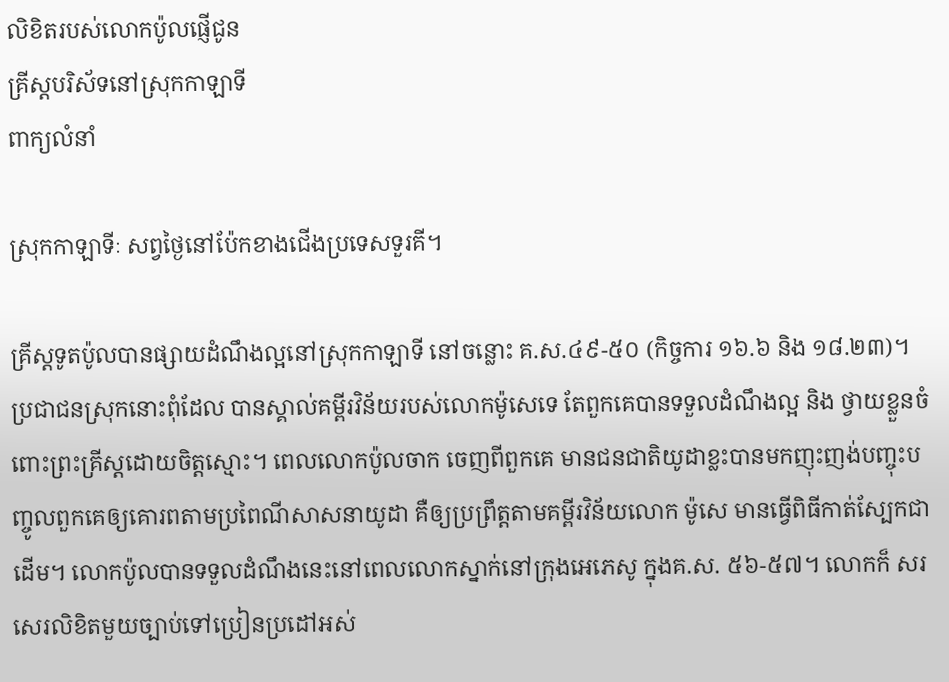លិខិតរបស់លោកប៉ូលផ្ញើជូន
គ្រីស្ដបរិស័ទនៅស្រុកកាឡាទី
ពាក្យលំនាំ

ស្រុកកាឡាទីៈ សព្វថ្ងៃនៅប៉ែកខាងជើងប្រទេសទួរគី។

គ្រីស្ដទូតប៉ូលបានផ្សាយដំណឹងល្អនៅស្រុកកាឡាទី នៅចន្លោះ គ.ស.៤៩-៥០ (កិច្ចការ ១៦.៦ និង ១៨.២៣)។ ប្រជាជនស្រុកនោះពុំដែល បានស្គាល់គម្ពីរវិន័យរបស់លោកម៉ូសេទេ តែពួកគេបានទទួលដំណឹងល្អ និង ថ្វាយខ្លួនចំពោះព្រះគ្រីស្ដដោយចិត្ដស្មោះ។ ពេលលោកប៉ូលចាក ចេញពីពួកគេ មានជនជាតិយូដាខ្លះបានមកញុះញង់បញ្ចុះបញ្ចូលពួកគេឲ្យគោរពតាមប្រពៃណីសាសនាយូដា គឺឲ្យប្រព្រឹត្ដតាមគម្ពីរវិន័យលោក ម៉ូសេ មានធ្វើពិធីកាត់ស្បែកជាដើម។ លោកប៉ូលបានទទួលដំណឹងនេះនៅពេលលោកស្នាក់នៅក្រុងអេភេសូ ក្នុងគ.ស. ៥៦-៥៧។ លោកក៏ សរសេរលិខិតមួយច្បាប់ទៅប្រៀនប្រដៅអស់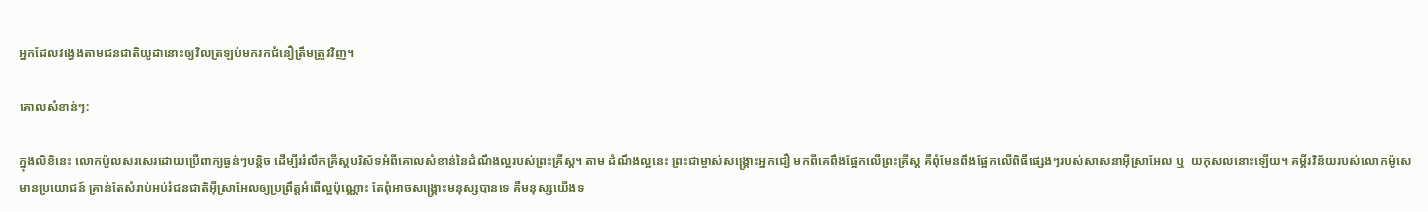អ្នកដែលវង្វេងតាមជនជាតិយូដានោះឲ្យវិលត្រឡប់មករកជំនឿត្រឹមត្រូវវិញ។

គោលសំខាន់ៗ:

ក្នុងលិខិនេះ លោកប៉ូលសរសេរដោយប្រើពាក្យធ្ងន់ៗបន្ដិច ដើម្បីររំលឹកគ្រីស្ដបរិស័ទអំពីគោលសំខាន់នៃដំណឹងល្អរបស់ព្រះគ្រីស្ដ។ តាម ដំណឹងល្អនេះ ព្រះជាម្ចាស់សង្គ្រោះអ្នកជឿ មកពីគេពឹងផ្អែកលើព្រះគ្រីស្ដ គឺពុំមែនពឹងផ្អែកលើពិធីផ្សេងៗរបស់សាសនាអ៊ីស្រាអែល ឬ  យកុសលនោះឡើយ។ គម្គីរវិន័យរបស់លោកម៉ូសេមានប្រយោជន៍ គ្រាន់តែសំរាប់អប់រំជនជាតិអ៊ីស្រាអែលឲ្យប្រព្រឹត្ដអំពើល្អប៉ុណ្ណោះ តែពុំអាចសង្គ្រោះមនុស្សបានទេ គឺមនុស្សយើងទ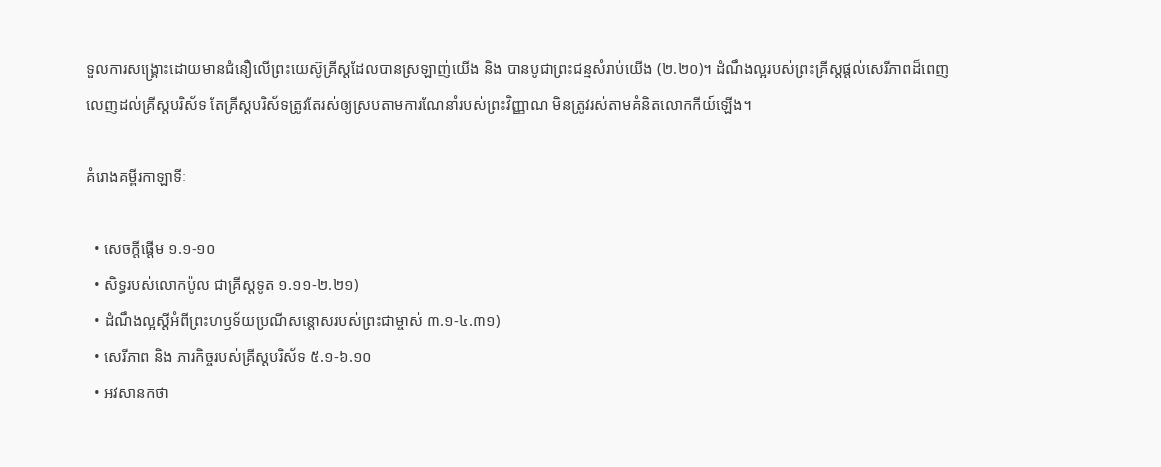ទួលការសង្គ្រោះដោយមានជំនឿលើព្រះយេស៊ូគ្រីស្ដដែលបានស្រឡាញ់យើង និង បានបូជាព្រះជន្មសំរាប់យើង (២.២០)។ ដំណឹងល្អរបស់ព្រះគ្រីស្ដផ្ដល់សេរីភាពដ៏ពេញលេញដល់គ្រីស្ដបរិស័ទ តែគ្រីស្ដបរិស័ទត្រូវតែរស់ឲ្យស្របតាមការណែនាំរបស់ព្រះវិញ្ញាណ មិនត្រូវរស់តាមគំនិតលោកកីយ៍ឡើង។

គំរោងគម្ពីរកាឡាទីៈ

  • សេចក្ដីផ្ដើម ១.១-១០
  • សិទ្ធរបស់លោកប៉ូល ជាគ្រីស្ដទូត ១.១១-២.២១)
  • ដំណឹងល្អស្ដីអំពីព្រះហឫទ័យប្រណីសន្ដោសរបស់ព្រះជាម្ចាស់ ៣.១-៤.៣១)
  • សេរីភាព និង ភារកិច្ចរបស់គ្រីស្ដបរិស័ទ ៥.១-៦.១០
  • អវសានកថា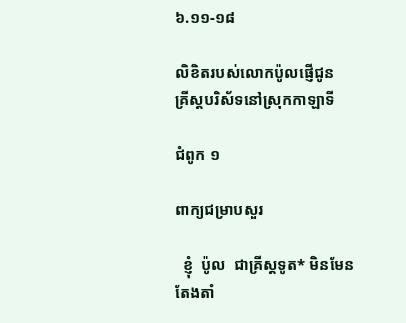៦.១១-១៨

លិខិតរបស់លោកប៉ូលផ្ញើជូន
គ្រីស្ដបរិស័ទនៅស្រុកកាឡាទី

ជំពូក ១

ពាក្យជម្រាបសួរ

  ខ្ញុំ  ប៉ូល  ជាគ្រីស្តទូត* មិនមែនតែងតាំ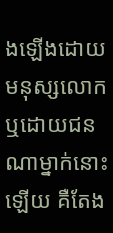ងឡើងដោយមនុស្សលោក ឬដោយជនណាម្នាក់នោះឡើយ គឺតែង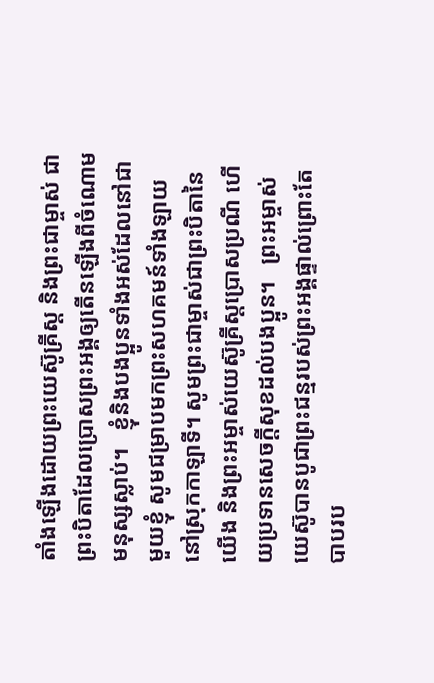តាំងឡើងដោយព្រះយេស៊ូគ្រីស្ត និងព្រះជាម្ចាស់ ជាព្រះបិតាដែលប្រោសព្រះអង្គឲ្យតើនឡើងពីចំណោមមនុស្សស្លាប់។   ខ្ញុំនិងបងប្អូនទាំងអស់ដែលនៅជាមួយខ្ញុំ សូមជម្រាបមកព្រះសហគមន៍ទាំងឡាយ នៅស្រុកកាឡាទី។ សូមព្រះជាម្ចាស់ជាព្រះបិតានៃយើង និងព្រះអម្ចាស់យេស៊ូគ្រីស្តប្រោសប្រណី ហើយប្រទានសេចក្ដីសុខដល់បងប្អូន។   ព្រះអម្ចាស់យេស៊ូបានបូជាព្រះជន្មរបស់ព្រះអង្គផ្ទាល់‌ព្រោះតែបាបរប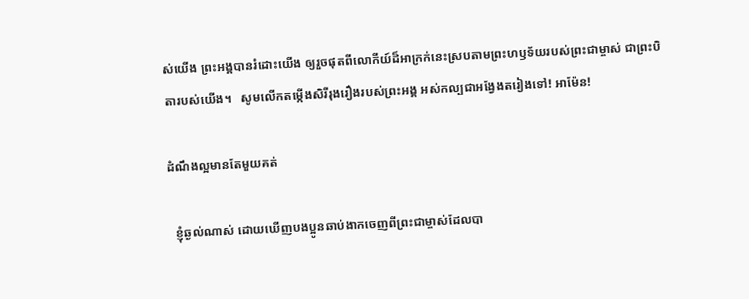ស់យើង ព្រះអង្គបានរំដោះយើង ឲ្យរួចផុតពីលោកីយ៍ដ៏អាក្រក់នេះស្របតាមព្រះហឫទ័យរបស់ព្រះជាម្ចាស់ ជាព្រះបិតារបស់យើង។   សូមលើកតម្កើងសិរីរុងរឿងរបស់ព្រះអង្គ អស់កល្បជាអង្វែងតរៀងទៅ! អាម៉ែន!

ដំណឹងល្អមានតែមួយគត់

  ខ្ញុំឆ្ងល់ណាស់ ដោយឃើញបងប្អូនឆាប់ងាកចេញពីព្រះជាម្ចាស់ដែលបា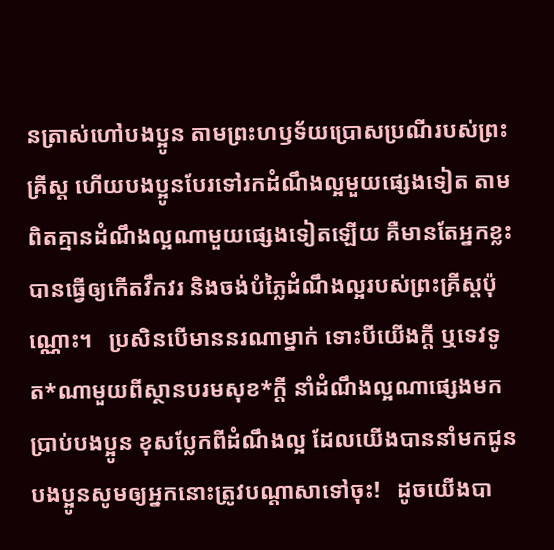នត្រាស់ហៅបងប្អូន តាមព្រះហឫទ័យប្រោសប្រណីរបស់ព្រះគ្រីស្ត ហើយបងប្អូនបែរទៅរកដំណឹងល្អមួយផ្សេងទៀត តាមពិត‌គ្មានដំណឹងល្អណាមួយផ្សេងទៀតឡើយ គឺមានតែអ្នកខ្លះបានធ្វើឲ្យកើតវឹកវរ និងចង់បំភ្លៃដំណឹងល្អរបស់ព្រះគ្រីស្តប៉ុណ្ណោះ។   ប្រសិនបើមាននរណាម្នាក់ ទោះបីយើងក្ដី ឬទេវទូត*ណាមួយពីស្ថានបរមសុខ*ក្ដី នាំដំណឹងល្អណាផ្សេងមកប្រាប់បងប្អូន ខុសប្លែកពីដំណឹងល្អ ដែលយើងបាននាំមកជូនបងប្អូន‌‌សូមឲ្យអ្នកនោះត្រូវបណ្ដាសាទៅចុះ!   ដូចយើងបា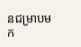នជម្រាបមក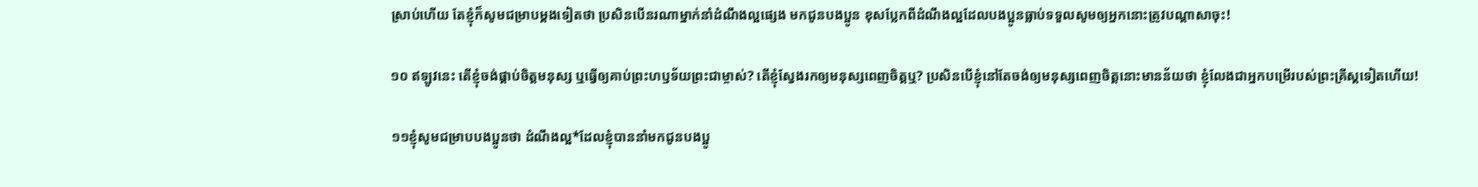ស្រាប់ហើយ តែខ្ញុំក៏សូមជម្រាបម្ដងទៀតថា ប្រសិនបើនរណាម្នាក់នាំដំណឹងល្អផ្សេង មកជូនបងប្អូន ខុសប្លែកពីដំណឹងល្អដែលបងប្អូនធ្លាប់ទទួលសូមឲ្យអ្នកនោះត្រូវបណ្ដាសាចុះ!

១០ ឥឡូវនេះ តើខ្ញុំចង់ផ្គាប់ចិត្តមនុស្ស ឬធ្វើឲ្យគាប់ព្រះហឫទ័យព្រះជាម្ចាស់? តើខ្ញុំស្វែងរកឲ្យមនុស្សពេញចិត្តឬ? ប្រសិនបើខ្ញុំនៅតែចង់ឲ្យមនុស្សពេញចិត្តនោះមានន័យថា ខ្ញុំលែងជាអ្នកបម្រើរបស់ព្រះគ្រីស្តទៀតហើយ!

១១‌ខ្ញុំសូមជម្រាបបងប្អូនថា‌ ដំណឹងល្អ*ដែលខ្ញុំបាននាំមកជូនបងប្អូ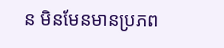ន មិនមែនមានប្រភព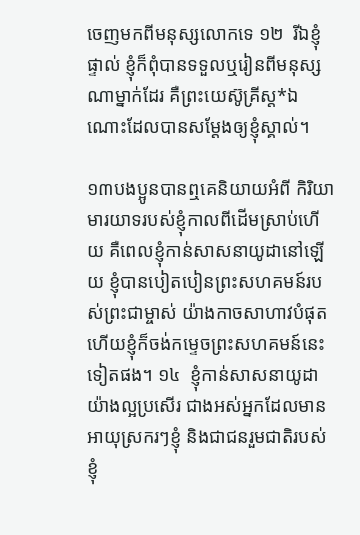ចេញមកពីមនុស្សលោកទេ‌ ១២  រីឯខ្ញុំផ្ទាល់‌ ខ្ញុំក៏ពុំបានទទួលឬរៀនពីមនុស្សណាម្នាក់ដែរ‌ គឺព្រះយេស៊ូគ្រីស្ត*ឯណោះដែលបានសម្ដែងឲ្យខ្ញុំស្គាល់។

១៣បងប្អូនបានឮគេនិយាយអំពី កិរិយាមារយាទរបស់ខ្ញុំកាលពីដើមស្រាប់ហើយ គឺពេលខ្ញុំកាន់សាសនាយូដានៅឡើយ ខ្ញុំបានបៀតបៀនព្រះសហគមន៍របស់ព្រះជាម្ចាស់ យ៉ាងកាចសាហាវបំផុតហើយខ្ញុំក៏ចង់កម្ទេចព្រះសហគមន៍នេះ ទៀតផង។ ១៤  ខ្ញុំកាន់សាសនាយូដាយ៉ាងល្អប្រសើរ ជាងអស់អ្នកដែលមានអាយុស្រករៗខ្ញុំ និងជាជនរួមជាតិរបស់ខ្ញុំ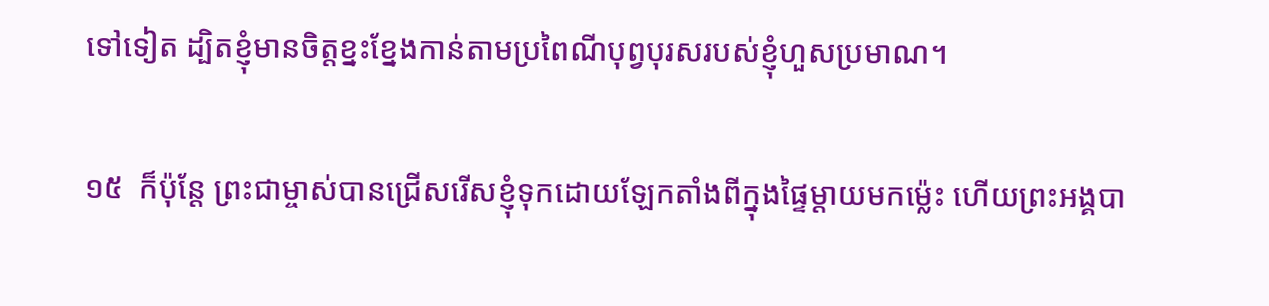ទៅទៀត ដ្បិតខ្ញុំមានចិត្តខ្នះខ្នែងកាន់តាមប្រពៃណីបុព្វបុរសរបស់ខ្ញុំហួសប្រមាណ។‌

១៥  ក៏ប៉ុន្តែ ព្រះជាម្ចាស់បានជ្រើសរើសខ្ញុំទុកដោយឡែកតាំងពីក្នុងផ្ទៃម្ដាយមកម៉្លេះ ហើយព្រះអង្គបា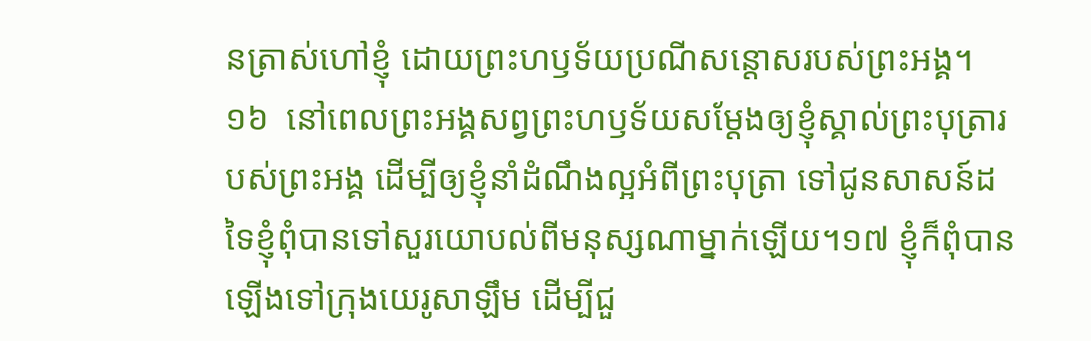នត្រាស់ហៅខ្ញុំ ដោយព្រះហឫទ័យប្រណីសន្តោសរបស់ព្រះអង្គ។ ១៦  នៅពេលព្រះអង្គសព្វព្រះហឫទ័យសម្ដែងឲ្យខ្ញុំស្គាល់ព្រះបុត្រារបស់ព្រះអង្គ ដើម្បីឲ្យខ្ញុំនាំដំណឹងល្អអំពីព្រះបុត្រា ទៅជូនសាសន៍ដទៃខ្ញុំពុំបានទៅសួរយោបល់ពីមនុស្សណាម្នាក់ឡើយ។១៧ ខ្ញុំក៏ពុំបានឡើងទៅក្រុងយេរូសាឡឹម‌ ដើម្បីជួ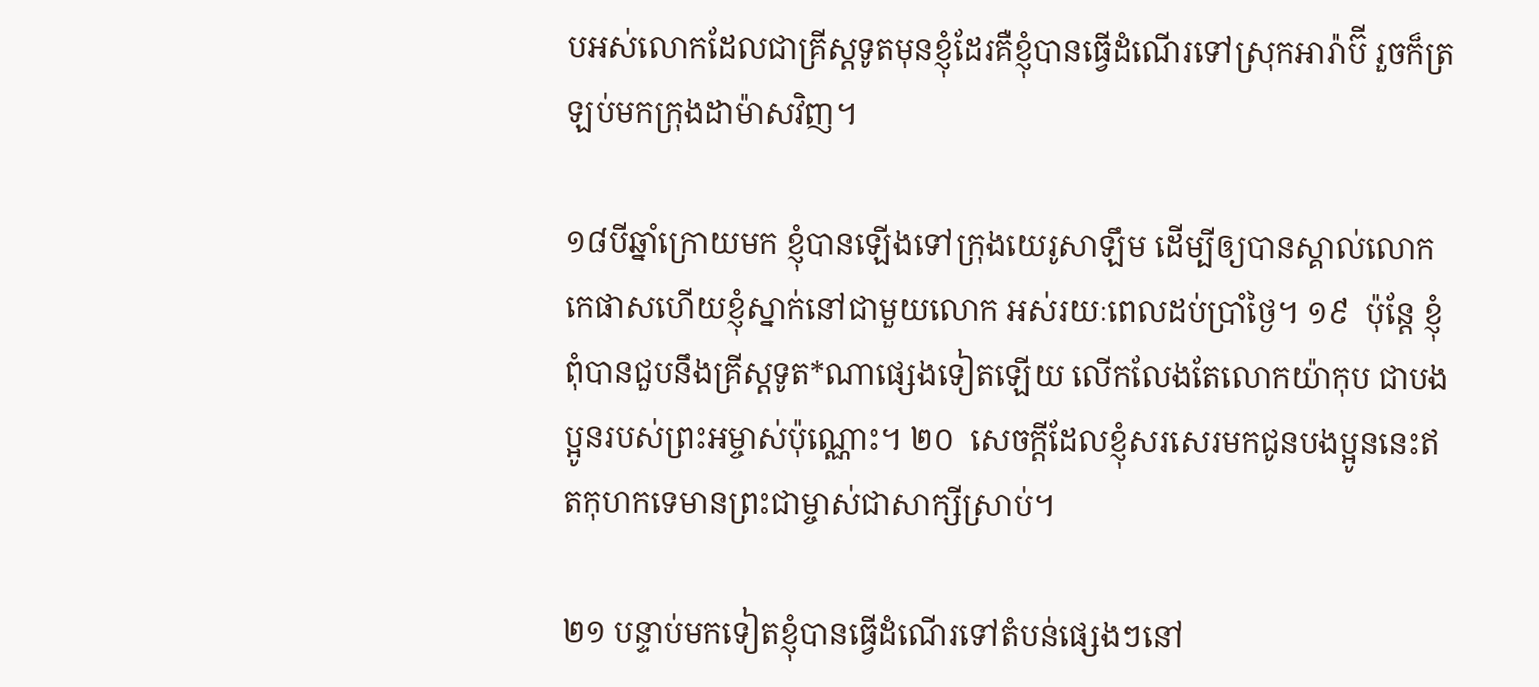បអស់លោកដែលជាគ្រីស្តទូតមុនខ្ញុំដែរ‌គឺខ្ញុំបានធ្វើដំណើរទៅស្រុកអារ៉ាប៊‌ី រួចក៏ត្រឡប់មកក្រុងដាម៉ាសវិញ។

១៨‌បីឆ្នាំក្រោយមក ខ្ញុំបានឡើងទៅក្រុងយេរូសាឡឹម ដើម្បីឲ្យបានស្គាល់លោកកេផាសហើយខ្ញុំស្នាក់នៅជាមួយលោក អស់រយៈពេលដប់ប្រាំថ្ងៃ។ ១៩  ប៉ុន្តែ ខ្ញុំពុំបានជួបនឹងគ្រីស្តទូត*ណាផ្សេងទៀតឡើយ‌ លើកលែងតែលោកយ៉ាកុប ជាបងប្អូនរបស់ព្រះអម្ចាស់ប៉ុណ្ណោះ។‌ ២០  សេចក្ដីដែលខ្ញុំសរសេរមកជូនបងប្អូននេះឥតកុហកទេ‌‌មានព្រះជាម្ចាស់ជាសាក្សីស្រាប់។

២១ បន្ទាប់មកទៀត‌ខ្ញុំបានធ្វើដំណើរទៅតំបន់ផ្សេងៗនៅ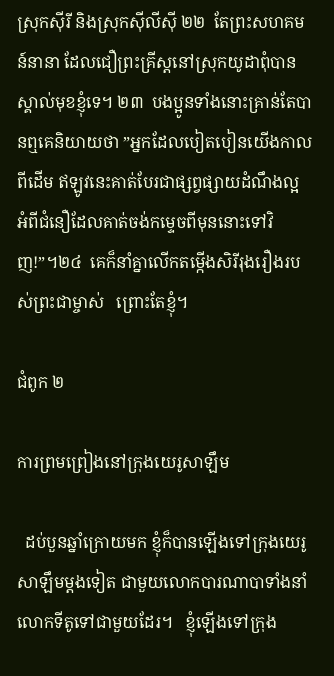ស្រុកស៊ីរី និងស្រុកស៊ីលីស៊ី ២២  តែព្រះសហគមន៍នានា ដែលជឿព្រះគ្រីស្តនៅស្រុកយូដាពុំបានស្គាល់មុខខ្ញុំទេ។ ២៣  បងប្អូនទាំងនោះគ្រាន់តែបានឮគេនិយាយថា‌ ”អ្នកដែលបៀតបៀនយើងកាលពីដើម ឥឡូវនេះគាត់បែរជាផ្សព្វផ្សាយដំណឹងល្អ អំពីជំនឿដែលគាត់ចង់កម្ទេចពីមុននោះទៅវិញ!”។‌២៤  គេក៏នាំគ្នាលើកតម្កើងសិរីរុងរឿងរបស់ព្រះជាម្ចាស់ ‌  ព្រោះតែខ្ញុំ។

ជំពូក ២

ការព្រមព្រៀងនៅក្រុងយេរូសាឡឹម

  ដប់បួនឆ្នាំក្រោយមក ខ្ញុំក៏បានឡើងទៅក្រុងយេរូសាឡឹមម្ដងទៀត ជាមួយលោកបារណាបាទាំងនាំលោកទីតូទៅជាមួយដែរ។ ‌‌  ខ្ញុំឡើងទៅក្រុង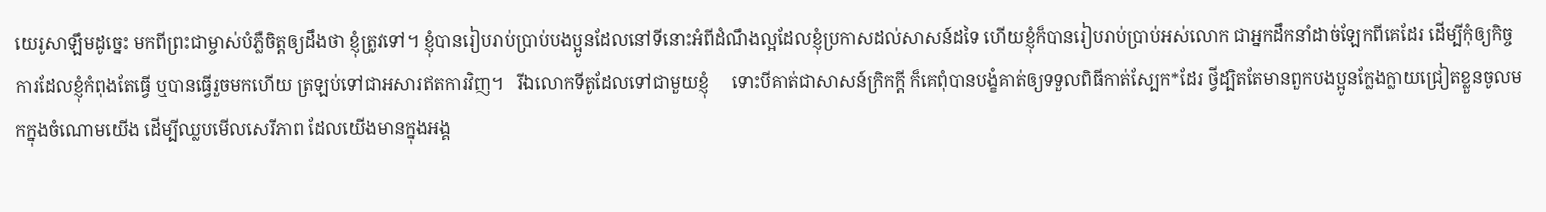យេរូសាឡឹមដូច្នេះ‌ មកពីព្រះជាម្ចាស់បំភ្លឺចិត្តឲ្យដឹងថា ខ្ញុំត្រូវទៅ។ ខ្ញុំបានរៀបរាប់ប្រាប់បងប្អូនដែលនៅទីនោះអំពីដំណឹងល្អដែលខ្ញុំប្រកាសដល់សាសន៍ដទៃ ហើយខ្ញុំក៏បានរៀបរាប់ប្រាប់អស់លោក ជាអ្នកដឹកនាំដាច់ឡែកពីគេដែរ ដើម្បីកុំឲ្យកិច្ចការដែលខ្ញុំកំពុងតែធ្វើ ឬបានធ្វើរួចមកហើយ ត្រឡប់ទៅជាអសារឥតការវិញ។   រីឯលោកទីតូដែលទៅជាមួយខ្ញុំ     ទោះបីគាត់ជាសាសន៍ក្រិកក្ដី ក៏គេពុំបានបង្ខំគាត់ឲ្យទទួលពិធីកាត់ស្បែក*ដែរ‌ ថ្វីដ្បិតតែមានពួកបងប្អូនក្លែងក្លាយជ្រៀតខ្លួនចូលមកក្នុងចំណោមយើង ដើម្បីឈ្លបមើលសេរីភាព ដែលយើងមានក្នុងអង្គ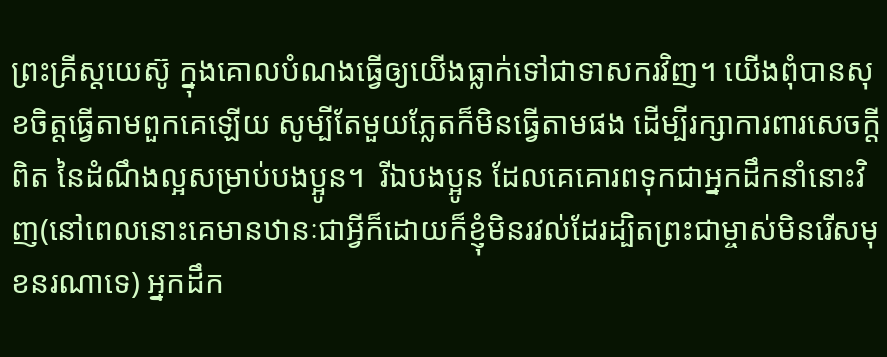ព្រះគ្រីស្តយេស៊ូ ក្នុងគោលបំណងធ្វើឲ្យយើងធ្លាក់ទៅជាទាសករវិញ។ យើងពុំបានសុខចិត្តធ្វើតាមពួកគេឡើយ សូម្បីតែមួយភ្លែតក៏មិនធ្វើតាមផង ដើម្បីរក្សាការពារសេចក្ដីពិត នៃដំណឹងល្អសម្រាប់បងប្អូន។‌‌  រីឯបងប្អូន ដែលគេគោរពទុកជាអ្នកដឹកនាំនោះវិញ‌(នៅពេលនោះគេមានឋានៈជាអ្វីក៏ដោយ‌ក៏ខ្ញុំមិនរវល់ដែរ‌ដ្បិតព្រះជាម្ចាស់មិនរើសមុខនរណាទេ) អ្នកដឹក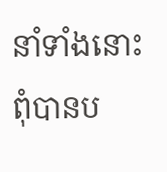នាំទាំងនោះពុំបានប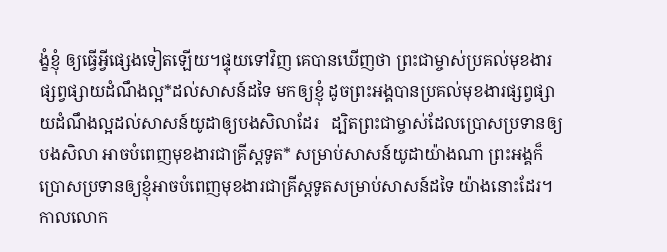ង្ខំខ្ញុំ ឲ្យធ្វើអ្វីផ្សេងទៀតឡើយ។‌‌‌ផ្ទុយទៅវិញ គេបានឃើញថា ព្រះជាម្ចាស់ប្រគល់មុខងារផ្សព្វផ្សាយដំណឹងល្អ*ដល់សាសន៍ដទៃ មកឲ្យខ្ញុំ‌ ដូចព្រះអង្គបានប្រគល់មុខងារផ្សព្វផ្សាយដំណឹងល្អដល់សាសន៍យូដាឲ្យបងសិលាដែរ   ដ្បិតព្រះជាម្ចាស់ដែលប្រោសប្រទានឲ្យបងសិលា អាចបំពេញមុខងារជាគ្រីស្តទូត* សម្រាប់សាសន៍យូដាយ៉ាងណា ព្រះអង្គក៏ប្រោសប្រទានឲ្យខ្ញុំអាចបំពេញមុខងារជាគ្រីស្តទូតសម្រាប់សាសន៍ដទៃ យ៉ាងនោះដែរ។  កាលលោក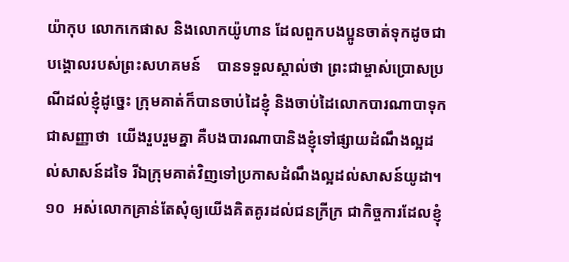យ៉ាកុប លោកកេផាស និងលោកយ៉ូហាន ដែលពួកបងប្អូនចាត់ទុកដូចជាបង្គោលរបស់ព្រះសហគមន៍    បានទទួលស្គាល់ថា ព្រះជាម្ចាស់ប្រោសប្រណីដល់ខ្ញុំដូច្នេះ‌ ក្រុមគាត់ក៏បានចាប់ដៃខ្ញុំ និងចាប់ដៃលោកបារណាបាទុកជាសញ្ញាថា  យើងរួបរួមគ្នា‌ គឺបងបារណាបានិងខ្ញុំទៅផ្សាយដំណឹងល្អដល់សាសន៍ដទៃ រីឯក្រុមគាត់វិញទៅប្រកាសដំណឹងល្អដល់សាសន៍យូដា។ ១០  អស់លោកគ្រាន់តែសុំឲ្យយើងគិតគូរដល់ជនក្រីក្រ ជាកិច្ចការដែលខ្ញុំ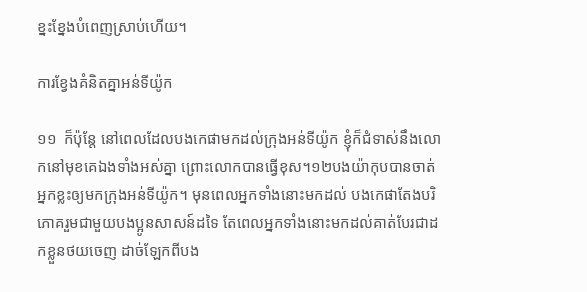ខ្នះខ្នែងបំពេញស្រាប់ហើយ។

ការខ្វែងគំនិតគ្នាអន់ទីយ៉ូក

១១  ក៏ប៉ុន្តែ នៅពេលដែលបងកេផាមកដល់ក្រុងអន់ទីយ៉ូក ខ្ញុំក៏ជំទាស់នឹងលោកនៅមុខគេឯងទាំងអស់គ្នា‌ ព្រោះលោកបានធ្វើខុស។១២‌បងយ៉ាកុបបានចាត់អ្នកខ្លះឲ្យមកក្រុងអន់ទីយ៉ូក។ មុនពេលអ្នកទាំងនោះមកដល់ បងកេផាតែងបរិភោគរួមជាមួយបងប្អូនសាសន៍ដទៃ តែពេលអ្នកទាំងនោះមកដល់គាត់បែរជាដកខ្លួនថយចេញ ដាច់ឡែកពីបង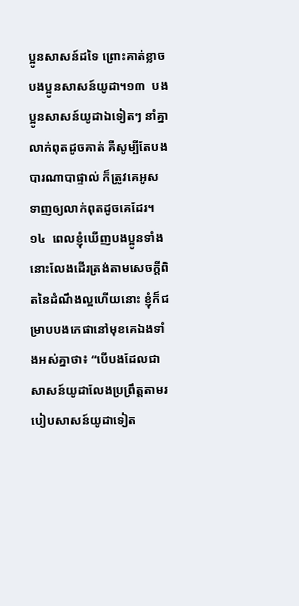ប្អូនសាសន៍ដទៃ ព្រោះគាត់ខ្លាចបងប្អូនសាសន៍យូដា។១៣  បងប្អូនសាសន៍យូដាឯទៀតៗ នាំគ្នាលាក់ពុតដូចគាត់ គឺសូម្បីតែបងបារណាបាផ្ទាល់‌ ក៏ត្រូវគេអូសទាញឲ្យលាក់ពុតដូចគេដែរ។ ១៤  ពេលខ្ញុំឃើញបងប្អូនទាំងនោះលែងដើរត្រង់តាមសេចក្ដីពិតនៃដំណឹងល្អហើយនោះ ខ្ញុំក៏ជម្រាបបងកេផានៅមុខគេឯងទាំងអស់គ្នាថា៖ “បើបងដែលជាសាសន៍យូដាលែងប្រព្រឹត្តតាមរបៀបសាសន៍យូដាទៀត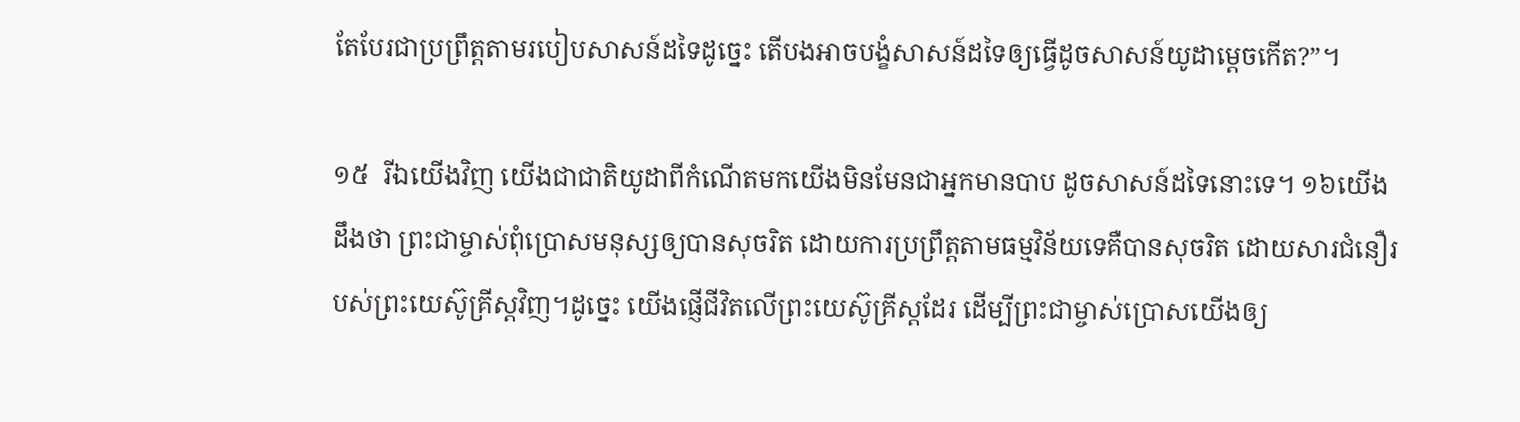តែបែរជាប្រព្រឹត្តតាមរបៀបសាសន៍ដទៃដូច្នេះ តើបងអាចបង្ខំសាសន៍ដទៃឲ្យធ្វើដូចសាសន៍យូដាម្តេចកើត?”។

១៥  រីឯយើងវិញ យើងជាជាតិយូដាពីកំណើតមកយើងមិនមែនជាអ្នកមានបាប ដូចសាសន៍ដទៃនោះទេ។‌ ១៦‌យើងដឹងថា ព្រះជាម្ចាស់ពុំប្រោសមនុស្សឲ្យបានសុចរិត ដោយការប្រព្រឹត្តតាមធម្មវិន័យទេគឺបានសុចរិត ដោយសារជំនឿរបស់ព្រះយេស៊ូគ្រីស្តវិញ។ដូច្នេះ‌ យើងផ្ញើជីវិតលើព្រះយេស៊ូគ្រីស្តដែរ‌‌‌ ដើម្បីព្រះជាម្ចាស់ប្រោសយើងឲ្យ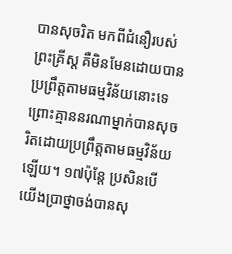បានសុចរិត មកពីជំនឿរបស់ព្រះគ្រីស្ត គឺមិនមែនដោយបានប្រព្រឹត្តតាមធម្មវិន័យនោះទេ‌ ព្រោះគ្មាននរណាម្នាក់បានសុចរិតដោយប្រព្រឹត្តតាមធម្មវិន័យឡើយ។ ១៧‌ប៉ុន្តែ ប្រសិនបើយើងប្រាថ្នាចង់បានសុ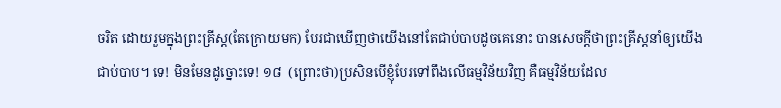ចរិត ដោយរួមក្នុងព្រះគ្រីស្ត(តែក្រោយមក) បែរជាឃើញថាយើងនៅតែជាប់បាបដូចគេនោះ បានសេចក្ដីថាព្រះគ្រីស្តនាំឲ្យយើងជាប់បាប។ ទេ! មិនមែនដូច្នោះទេ! ១៨  (ព្រោះថា)ប្រសិនបើខ្ញុំបែរទៅពឹងលើធម្មវិន័យវិញ គឺធម្មវិន័យដែល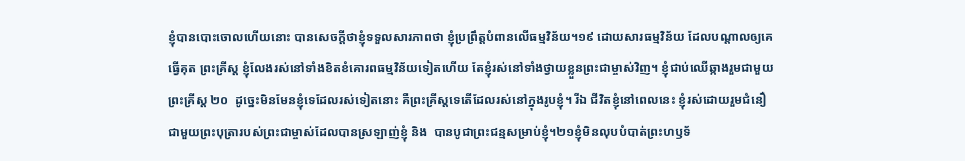ខ្ញុំបានបោះចោលហើយនោះ បានសេចក្ដីថាខ្ញុំទទួលសារភាពថា ខ្ញុំប្រព្រឹត្តបំពាន‌លើធម្មវិន័យ។‌១៩ ដោយសារធម្មវិន័យ ដែលបណ្ដាលឲ្យគេធ្វើគុត ព្រះគ្រីស្ត ខ្ញុំលែងរស់នៅទាំងខិតខំគោរពធម្មវិន័យទៀតហើយ តែខ្ញុំរស់នៅទាំងថ្វាយខ្លួនព្រះជាម្ចាស់វិញ។ ខ្ញុំជាប់ឈើឆ្កាងរួមជាមួយព្រះគ្រីស្ត ២០  ដូច្នេះមិនមែនខ្ញុំទេដែលរស់ទៀតនោះ គឺព្រះគ្រីស្តទេតើដែលរស់នៅក្នុងរូបខ្ញុំ។ រីឯ ជីវិតខ្ញុំនៅពេលនេះ‌ ខ្ញុំរស់ដោយរួមជំនឿ ជាមួយព្រះបុត្រារបស់ព្រះជាម្ចាស់ដែលបានស្រឡាញ់ខ្ញុំ‌ និង‌  បានបូជាព្រះជន្មសម្រាប់ខ្ញុំ។២១ខ្ញុំមិនលុបបំបាត់ព្រះហឫទ័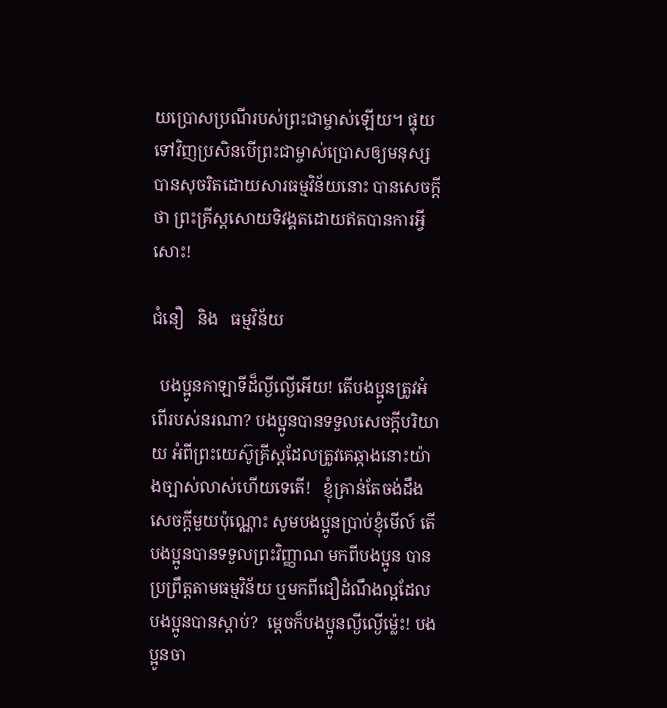យប្រោសប្រណីរបស់ព្រះជាម្ចាស់ឡើយ‌។ ផ្ទុយទៅវិញប្រសិនបើព្រះជាម្ចាស់ប្រោសឲ្យមនុស្សបានសុចរិតដោយសារធម្មវិន័យនោះ បានសេចក្ដីថា ព្រះគ្រីស្តសោយទិវង្គតដោយឥតបានការអ្វីសោះ!

ជំនឿ   និង   ធម្មវិន័យ

  បងប្អូនកាឡាទីដ៏ល្ងីល្ងើអើយ! តើបងប្អូនត្រូវអំពើរបស់នរណា? បងប្អូនបានទទួលសេចក្ដីបរិយាយ អំពីព្រះយេស៊ូគ្រីស្តដែលត្រូវគេឆ្កាងនោះយ៉ាងច្បាស់លាស់ហើយទេតើ!   ខ្ញុំគ្រាន់តែចង់ដឹងសេចក្ដីមួយប៉ុណ្ណោះ សូមបងប្អូនប្រាប់ខ្ញុំមើល៍ តើបងប្អូនបានទទួលព្រះវិញ្ញាណ មកពីបងប្អូន បានប្រព្រឹត្តតាមធម្មវិន័យ ឬមកពីជឿដំណឹងល្អដែលបងប្អូនបានស្ដាប់?  ម្ដេចក៏បងប្អូនល្ងីល្ងើម៉្លេះ! បងប្អូនចា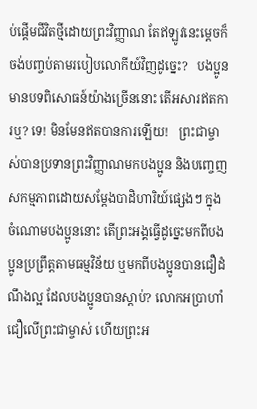ប់ផ្ដើមជីវិតថ្មីដោយព្រះវិញ្ញាណ តែឥឡូវនេះម្តេចក៏ចង់បញ្ចប់តាមរបៀបលោកីយ៍វិញដូច្នេះ?   បងប្អូនមានបទពិសោធន៍យ៉ាងច្រើននោះ តើអសារឥតការឬ? ទេ! មិនមែនឥតបានការឡើយ!   ព្រះជាម្ចាស់បានប្រទានព្រះវិញ្ញាណមកបងប្អូន និងបញ្ចេញសកម្មភាពដោយសម្ដែងបាដិហារិយ៍ផ្សេងៗ ក្នុងចំណោមបងប្អូននោះ‌ តើព្រះអង្គធ្វើដូច្នេះមកពីបងប្អូនប្រព្រឹត្តតាមធម្មវិន័យ‌ ឬមកពីបងប្អូនបានជឿដំណឹងល្អ ដែលបងប្អូនបានស្ដាប់? លោកអប្រាហាំជឿលើព្រះជាម្ចាស់ ហើយព្រះអ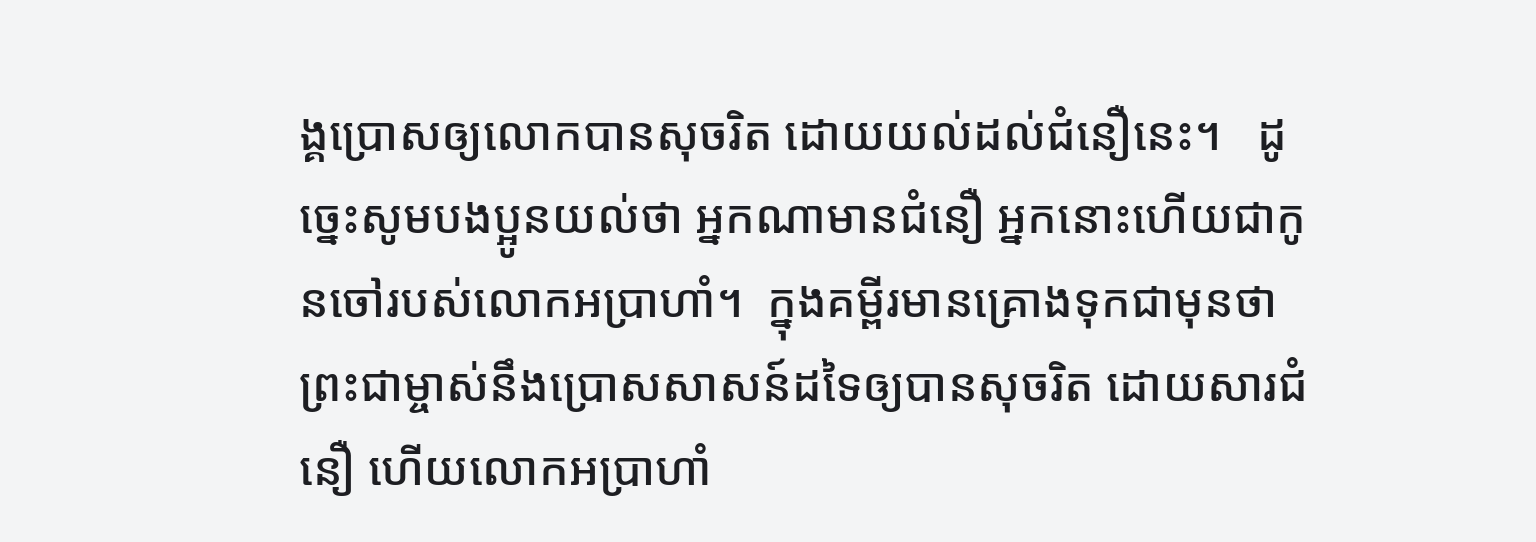ង្គប្រោសឲ្យលោកបានសុចរិត ដោយយល់ដល់ជំនឿនេះ។‌   ដូច្នេះសូមបងប្អូនយល់ថា អ្នកណាមានជំនឿ អ្នកនោះហើយជាកូនចៅរបស់លោកអប្រាហាំ។‌‌  ក្នុងគម្ពីរមានគ្រោងទុកជាមុនថា‌ព្រះជាម្ចាស់នឹងប្រោសសាសន៍ដទៃឲ្យបានសុចរិត ដោយសារជំនឿ ហើយលោកអប្រាហាំ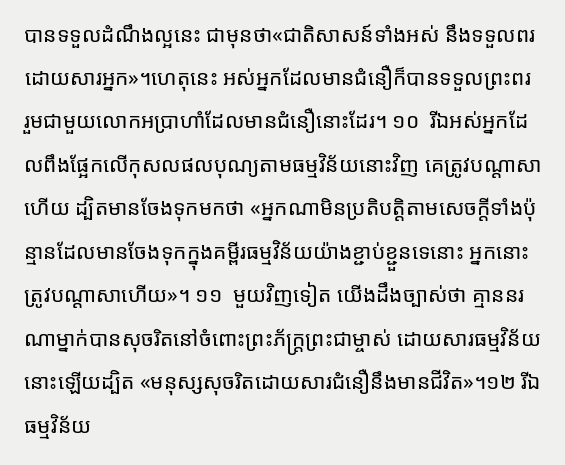បានទទួលដំណឹងល្អនេះ ជាមុនថា«ជាតិសាសន៍ទាំងអស់ នឹងទទួលពរដោយសារអ្នក»។‌‌ហេតុនេះ អស់អ្នកដែលមានជំនឿ‌ក៏បានទទួលព្រះពរ រួមជាមួយលោកអប្រាហាំដែលមានជំនឿនោះដែរ។ ១០  រីឯអស់អ្នកដែលពឹងផ្អែកលើកុសលផលបុណ្យតាមធម្មវិន័យនោះវិញ គេត្រូវបណ្ដាសាហើយ‌ ដ្បិតមានចែងទុកមកថា «អ្នកណាមិនប្រតិបត្តិតាមសេចក្ដីទាំងប៉ុន្មានដែលមានចែងទុកក្នុងគម្ពីរធម្មវិន័យយ៉ាងខ្ជាប់ខ្ជួនទេនោះ‌ អ្នកនោះត្រូវបណ្ដាសាហើយ»។ ១១  មួយវិញទៀត‌ យើងដឹងច្បាស់ថា គ្មាននរណាម្នាក់បានសុចរិតនៅចំពោះព្រះភ័ក្ត្រព្រះជាម្ចាស់ ដោយសារធម្មវិន័យនោះឡើយដ្បិត «មនុស្សសុចរិតដោយសារជំនឿនឹងមានជីវិត»។១២ រីឯធម្មវិន័យ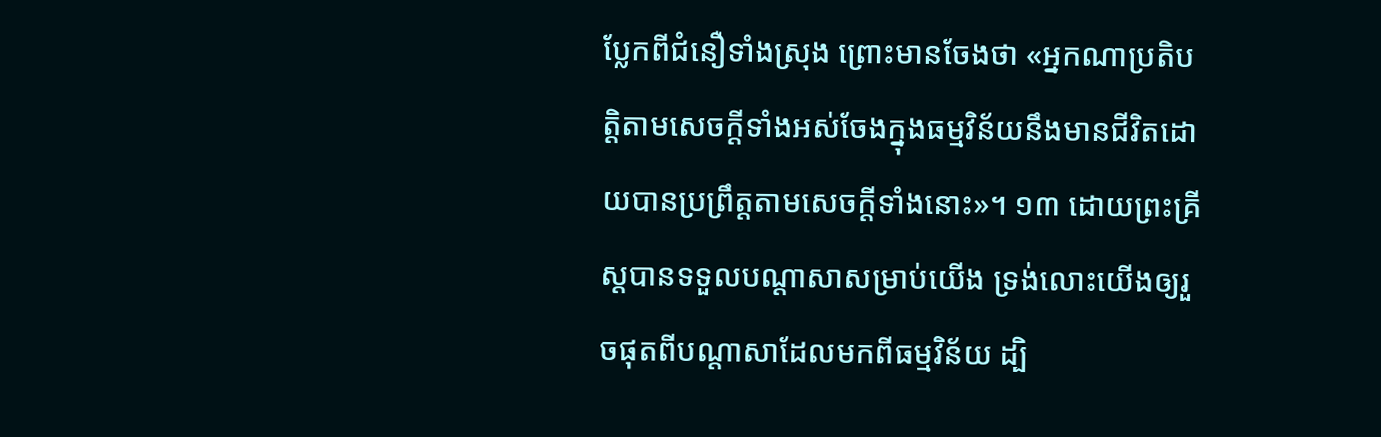ប្លែកពីជំនឿទាំងស្រុង ព្រោះមានចែងថា ‌«អ្នកណាប្រតិបត្តិតាមសេចក្ដីទាំងអស់ចែងក្នុងធម្មវិន័យនឹងមានជីវិតដោយបានប្រព្រឹត្តតាមសេចក្ដីទាំងនោះ»។‌ ១៣ ដោយព្រះគ្រីស្តបានទទួលបណ្ដាសាសម្រាប់យើង ទ្រង់លោះយើងឲ្យរួចផុតពីបណ្ដាសាដែលមកពីធម្មវិន័យ ដ្បិ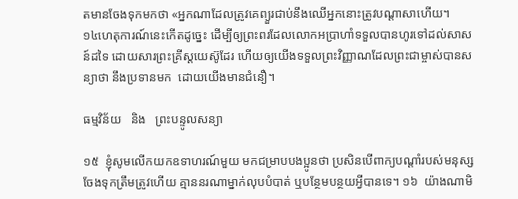តមានចែងទុកមកថា ‌«អ្នកណាដែលត្រូវគេព្យួរជាប់នឹងឈើ‌អ្នកនោះត្រូវបណ្ដាសាហើយ។ ១៤‌ហេតុការណ៍នេះកើតដូច្នេះ ដើម្បីឲ្យព្រះពរដែលលោកអប្រាហាំទទួលបានហូរទៅដល់សាសន៍ដទៃ‌ ដោយសារព្រះគ្រីស្តយេស៊ូដែរ ហើយឲ្យយើងទទួលព្រះវិញ្ញាណដែលព្រះជាម្ចាស់បានសន្យាថា នឹងប្រទានមក  ដោយយើងមានជំនឿ។

ធម្មវិន័យ   និង   ព្រះបន្ទូលសន្យា

១៥  ខ្ញុំសូមលើកយកឧទាហរណ៍មួយ មកជម្រាបបងប្អូនថា ប្រសិនបើពាក្យបណ្ដាំរបស់មនុស្សចែងទុកត្រឹមត្រូវហើយ គ្មាននរណាម្នាក់លុបបំបាត់ ឬបន្ថែមបន្ថយអ្វីបានទេ។ ១៦  យ៉ាងណាមិ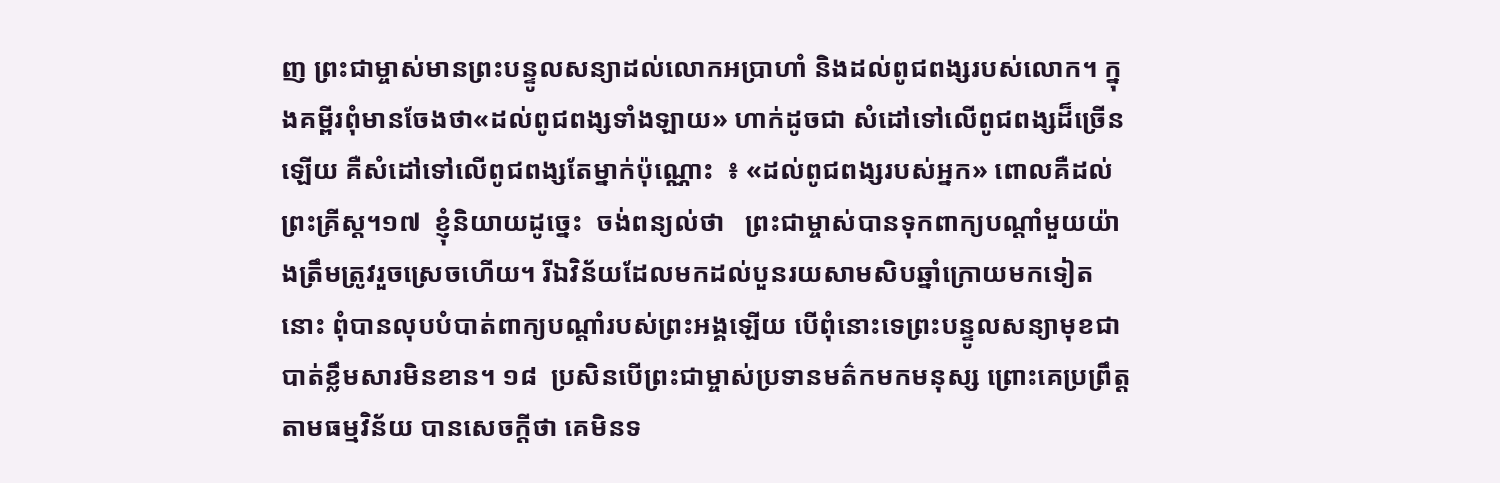ញ ព្រះជាម្ចាស់មានព្រះបន្ទូលសន្យាដល់លោកអប្រាហាំ ‌និង‌ដល់ពូជពង្សរបស់លោក។ ក្នុងគម្ពីរពុំមានចែងថា«ដល់ពូជពង្សទាំងឡាយ» ហាក់ដូចជា សំដៅទៅលើពូជពង្សដ៏ច្រើនឡើយ‌ គឺសំដៅទៅលើពូជពង្សតែម្នាក់ប៉ុណ្ណោះ  ៖ «ដល់ពូជពង្សរបស់អ្នក» ពោលគឺដល់ព្រះគ្រីស្ត។១៧  ខ្ញុំនិយាយដូច្នេះ  ចង់ពន្យល់ថា‌   ព្រះជាម្ចាស់បានទុកពាក្យបណ្ដាំមួយយ៉ាងត្រឹមត្រូវរួចស្រេចហើយ។‌ រីឯវិន័យដែលមកដល់បួនរយសាមសិបឆ្នាំក្រោយមកទៀតនោះ ពុំបានលុបបំបាត់ពាក្យបណ្ដាំរបស់ព្រះអង្គឡើយ បើពុំនោះទេព្រះបន្ទូលសន្យាមុខជាបាត់ខ្លឹមសារមិនខាន។ ១៨  ប្រសិនបើព្រះជាម្ចាស់ប្រទានមត៌កមកមនុស្ស ព្រោះគេប្រព្រឹត្តតាមធម្មវិន័យ បានសេចក្ដីថា គេមិនទ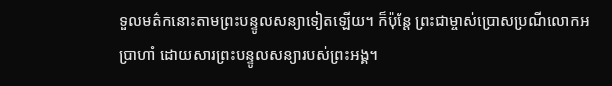ទួលមត៌កនោះតាមព្រះបន្ទូលសន្យាទៀតឡើយ។ ក៏ប៉ុន្តែ ‌ព្រះជាម្ចាស់ប្រោសប្រណីលោកអប្រាហាំ ដោយសារព្រះបន្ទូលសន្យារបស់ព្រះអង្គ។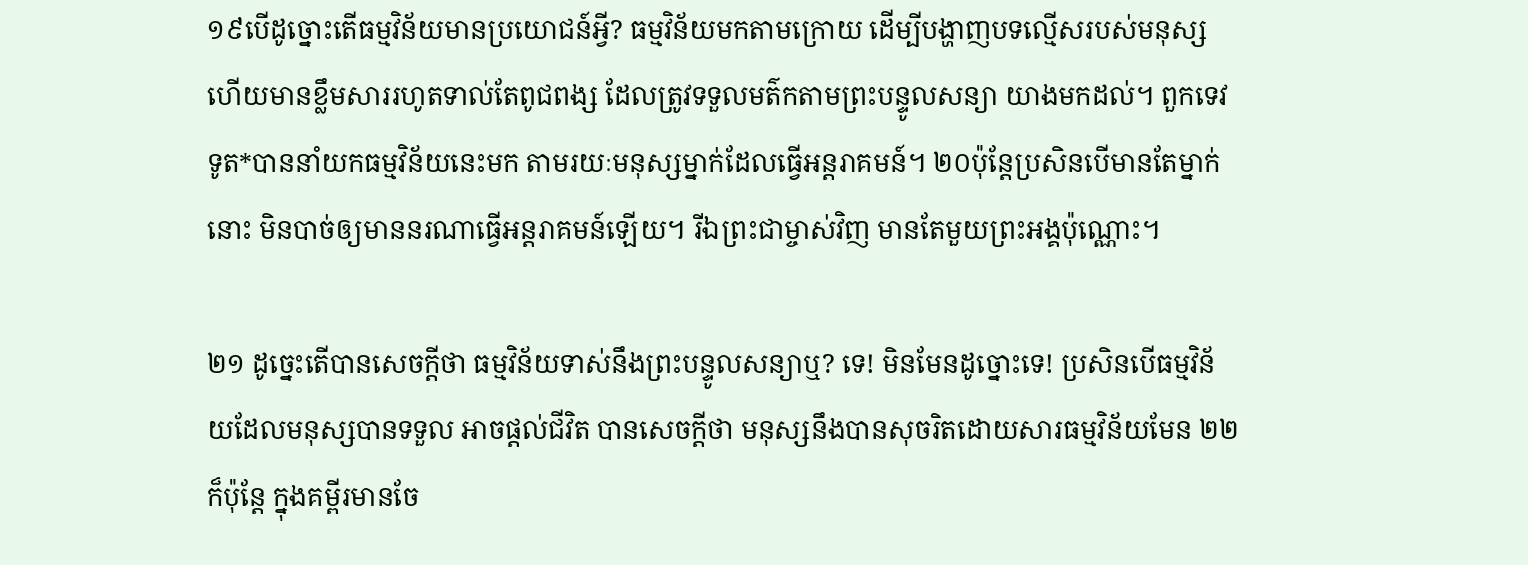១៩‌បើដូច្នោះ‌តើធម្មវិន័យមានប្រយោជន៍អ្វី? ធម្មវិន័យមកតាមក្រោយ ដើម្បីបង្ហាញបទល្មើសរបស់មនុស្ស‌ ហើយមានខ្លឹមសាររហូតទាល់តែពូជពង្ស ដែលត្រូវទទួលមត៌កតាមព្រះបន្ទូលសន្យា យាងមកដល់។‌ ពួកទេវទូត*បាននាំយកធម្មវិន័យនេះមក តាមរយៈមនុស្សម្នាក់ដែលធ្វើអន្តរាគមន៍។‌ ២០‌ប៉ុន្តែប្រសិនបើមានតែម្នាក់នោះ មិនបាច់ឲ្យមាននរណាធ្វើអន្តរាគមន៍ឡើយ។ រីឯព្រះជាម្ចាស់វិញ‌ មានតែមួយព្រះអង្គប៉ុណ្ណោះ។

២១ ដូច្នេះ‌តើបានសេចក្ដីថា ធម្មវិន័យទាស់នឹងព្រះបន្ទូលសន្យាឬ? ទេ‌! មិនមែនដូច្នោះទេ! ប្រសិនបើធម្មវិន័យដែលមនុស្សបានទទួល អាចផ្ដល់ជីវិត បានសេចក្ដីថា មនុស្សនឹងបានសុចរិតដោយសារធម្មវិន័យមែន ២២ ក៏ប៉ុន្តែ ក្នុងគម្ពីរមានចែ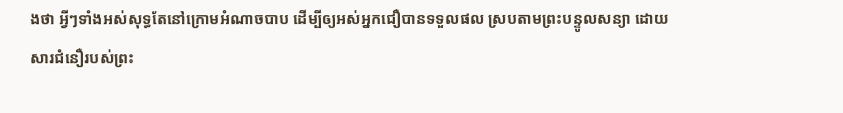ងថា អ្វីៗទាំងអស់សុទ្ធតែនៅក្រោមអំណាចបាប ដើម្បីឲ្យអស់អ្នកជឿបានទទួលផល ស្របតាមព្រះបន្ទូលសន្យា ដោយសារជំនឿរបស់ព្រះ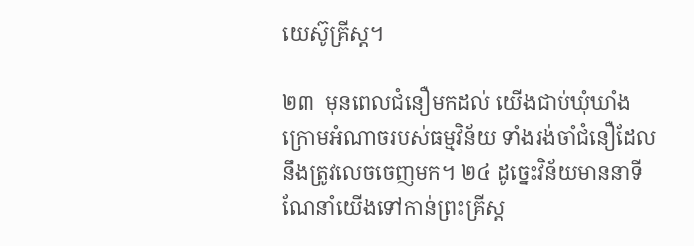យេស៊ូគ្រីស្ត។

២៣  មុនពេលជំនឿមកដល់ យើងជាប់ឃុំឃាំងក្រោមអំណាចរបស់ធម្មវិន័យ ទាំងរង់ចាំជំនឿដែលនឹងត្រូវលេចចេញមក។‌ ២៤ ដូច្នេះវិន័យមាននាទីណែនាំយើងទៅកាន់ព្រះគ្រីស្ត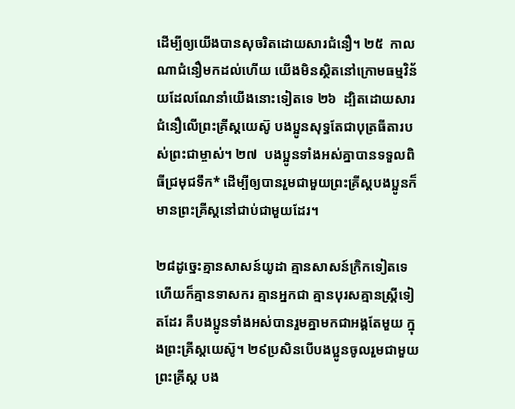ដើម្បីឲ្យយើងបានសុចរិត‌ដោយសារជំនឿ។ ២៥  កាលណាជំនឿមកដល់ហើយ យើងមិនស្ថិតនៅក្រោមធម្មវិន័យដែលណែនាំយើងនោះទៀតទេ ២៦  ដ្បិតដោយសារជំនឿលើព្រះគ្រីស្តយេស៊ូ‌ បងប្អូនសុទ្ធតែជាបុត្រធីតារបស់ព្រះជាម្ចាស់។‌ ២៧  បងប្អូនទាំងអស់គ្នាបានទទួលពិធីជ្រមុជទឹក* ដើម្បីឲ្យបានរួមជាមួយព្រះគ្រីស្ត‌‌‌បងប្អូនក៏មានព្រះគ្រីស្តនៅជាប់ជាមួយដែរ។

២៨‌ដូច្នេះគ្មានសាសន៍យូដា គ្មានសាសន៍ក្រិកទៀតទេ‌ ហើយក៏គ្មានទាសករ គ្មានអ្នកជា‌ គ្មានបុរសគ្មានស្ត្រីទៀតដែរ គឺបងប្អូនទាំងអស់បានរួមគ្នាមកជាអង្គតែមួយ ក្នុងព្រះគ្រីស្តយេស៊ូ។ ២៩‌ប្រសិនបើបងប្អូនចូលរួមជាមួយព្រះគ្រីស្ត បង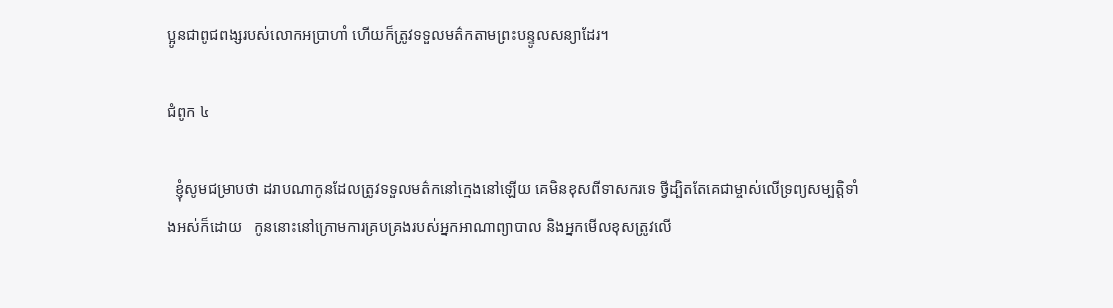ប្អូនជាពូជពង្សរបស់លោកអប្រាហាំ‌ ហើយក៏ត្រូវទទួលមត៌កតាមព្រះបន្ទូលសន្យាដែរ។

ជំពូក ៤

  ខ្ញុំសូមជម្រាបថា ដរាបណាកូនដែលត្រូវទទួលមត៌កនៅក្មេងនៅឡើយ ‌គេមិនខុសពីទាសករទេ ‌ថ្វីដ្បិតតែគេជាម្ចាស់លើទ្រព្យសម្បត្តិទាំងអស់ក៏ដោយ   កូននោះនៅក្រោមការគ្របគ្រងរបស់អ្នកអាណាព្យាបាល និងអ្នកមើលខុសត្រូវលើ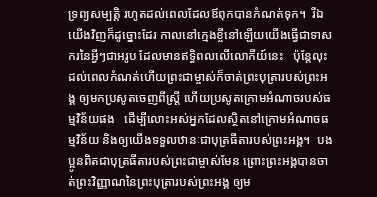ទ្រព្យសម្បត្តិ រហូតដល់ពេលដែលឪពុកបានកំណត់ទុក។  រីឯយើងវិញក៏ដូច្នោះដែរ កាលនៅក្មេងខ្ចីនៅឡើយយើងធ្វើជាទាសករនៃអ្វីៗជាអរូប ដែលមានឥទ្ធិពលលើលោកីយ៍នេះ   ប៉ុន្តែលុះដល់ពេលកំណត់ហើយព្រះជាម្ចាស់ក៏ចាត់ព្រះបុត្រារបស់ព្រះអង្គ ឲ្យមកប្រសូតចេញពីស្ត្រី ហើយប្រសូតក្រោមអំណាចរបស់ធម្មវិន័យផង   ដើម្បីលោះអស់អ្នកដែលស្ថិតនៅក្រោមអំណាចធម្មវិន័យ និងឲ្យយើងទទួលឋានៈជាបុត្រធីតារបស់ព្រះអង្គ។  បងប្អូនពិតជាបុត្រធីតារបស់ព្រះជាម្ចាស់មែន ព្រោះព្រះអង្គបានចាត់ព្រះវិញ្ញាណនៃព្រះបុត្រារបស់ព្រះអង្គ ឲ្យម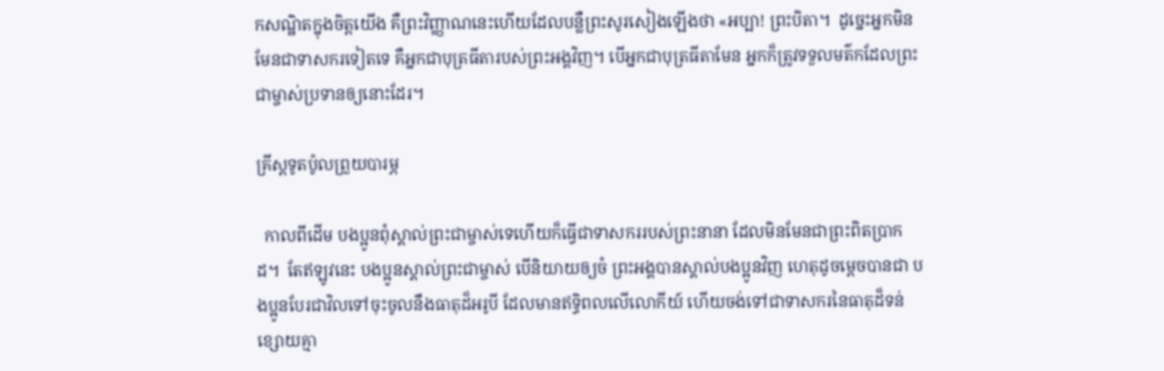កសណ្ឋិតក្នុងចិត្តយើង គឺព្រះវិញ្ញាណនេះហើយដែលបន្លឺព្រះសូរសៀងឡើងថា «អប្បា! ព្រះបិតា។‌  ដូច្នេះអ្នកមិនមែនជាទាសករទៀតទេ‌ គឺអ្នកជាបុត្រធីតារបស់ព្រះអង្គវិញ។‌ បើអ្នកជាបុត្រធីតាមែន អ្នកក៏ត្រូវទទួលមត៌កដែលព្រះជាម្ចាស់ប្រទានឲ្យនោះដែរ។

គ្រីស្តទូតប៉ូលព្រួយបារម្ភ

  កាលពីដើម បងប្អូនពុំស្គាល់ព្រះជាម្ចាស់ទេហើយក៏ធ្វើជាទាសកររបស់ព្រះនានា ដែលមិនមែនជាព្រះពិតប្រាកដ។ ‌ តែឥឡូវនេះ‌ បងប្អូនស្គាល់ព្រះជាម្ចាស់ បើនិយាយឲ្យចំ ព្រះអង្គបានស្គាល់បងប្អូនវិញ ហេតុដូចម្ដេចបានជា បងប្អូនបែរជាវិលទៅចុះចូលនឹងធាតុដ៏អរូបី ដែលមានឥទ្ធិពលលើលោកីយ៍ ‌ហើយចង់ទៅជាទាសករនៃធាតុដ៏ទន់ខ្សោយ‌គ្មា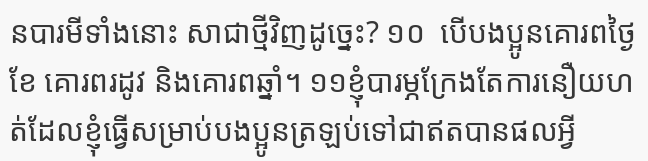នបារមីទាំងនោះ សាជាថ្មីវិញដូច្នេះ? ១០  បើបងប្អូនគោរពថ្ងៃខែ គោរពរដូវ និងគោរពឆ្នាំ។ ១១‌ខ្ញុំបារម្ភក្រែងតែការនឿយហត់ដែលខ្ញុំធ្វើសម្រាប់បងប្អូន‌ត្រឡប់ទៅជាឥតបានផលអ្វី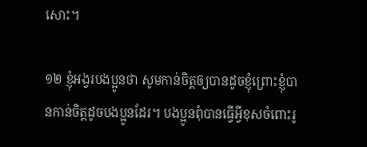សោះ។

១២ ខ្ញុំអង្វរបងប្អូនថា‌ សូមកាន់ចិត្តឲ្យបានដូចខ្ញុំព្រោះខ្ញុំបានកាន់ចិត្តដូចបងប្អូនដែរ។‌ បងប្អូនពុំបានធ្វើអ្វីខុសចំពោះរូ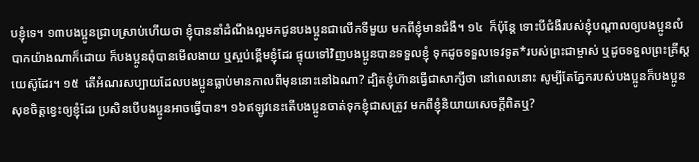បខ្ញុំទេ។‌ ១៣‌បងប្អូនជ្រាបស្រាប់ហើយថា ខ្ញុំបាននាំដំណឹងល្អមកជូនបងប្អូនជាលើកទីមួយ មកពីខ្ញុំមានជំងឺ។‌ ១៤  ក៏ប៉ុន្តែ‌ ទោះបីជំងឺរបស់ខ្ញុំបណ្ដាលឲ្យបងប្អូនលំបាកយ៉ាងណាក៏ដោយ‌ ក៏បងប្អូនពុំបានមើលងាយ ឬស្អប់ខ្ពើមខ្ញុំដែរ ផ្ទុយទៅវិញបងប្អូនបានទទួលខ្ញុំ ទុកដូចទទួលទេវទូត*របស់ព្រះជាម្ចាស់ ឬ‌ដូចទទួលព្រះគ្រីស្តយេស៊ូដែរ។ ១៥  តើអំណរសប្បាយដែលបងប្អូនធ្លាប់មានកាលពីមុននោះនៅឯណា? ដ្បិតខ្ញុំហ៊ានធ្វើជាសាក្សីថា នៅពេលនោះ សូម្បីតែភ្នែករបស់បងប្អូនក៏បងប្អូនសុខចិត្តខ្វេះឲ្យខ្ញុំដែរ ប្រសិនបើបងប្អូនអាចធ្វើបាន។‌ ១៦‌ឥឡូវនេះតើបងប្អូនចាត់ទុកខ្ញុំជាសត្រូវ‌ មកពីខ្ញុំនិយាយសេចក្ដីពិតឬ?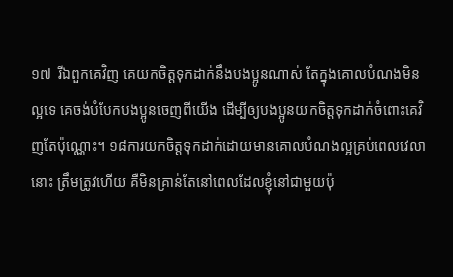១៧  រីឯពួកគេវិញ‌ គេយកចិត្តទុកដាក់នឹងបងប្អូនណាស់‌ តែក្នុងគោលបំណងមិនល្អទេ គេចង់បំបែកបងប្អូនចេញពីយើង ដើម្បីឲ្យបងប្អូនយកចិត្តទុកដាក់ចំពោះគេវិញតែប៉ុណ្ណោះ។ ១៨‌ការយកចិត្តទុកដាក់ដោយមានគោលបំណងល្អគ្រប់ពេលវេលានោះ‌ ត្រឹមត្រូវហើយ គឺមិនគ្រាន់តែនៅពេលដែលខ្ញុំនៅជាមួយប៉ុ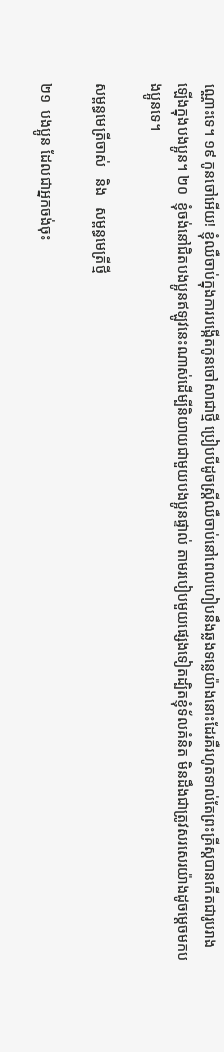ណ្ណោះទេ។‌ ១៩ កូនចៅអើយ‌! ខ្ញុំឈឺចាប់ក្នុងការបង្កើតកូនចៅសាជាថ្មី ប្រៀបបីដូចស្ត្រីឈឺចាប់នៅពេលហៀបនឹងឆ្លងទន្លេយ៉ាងនោះដែរគឺរហូតទាល់តែព្រះគ្រីស្តបានកើតជារូបរាងឡើងក្នុងបងប្អូន។‌ ២០  ខ្ញុំចង់នៅជិតបងប្អូនឥឡូវនេះណាស់‌ដើម្បីនិយាយជាមួយបងប្អូនផ្ទាល់ តាមរបៀបមួយផ្សេងទៀត‌ដ្បិតខ្ញុំទ័លគំនិត មិនដឹងជាត្រូវសរសេរយ៉ាងដូចម្ដេចមកបងប្អូនទេ។

សម្ពន្ធមេត្រីចាស់   និង   សម្ពន្ធមេត្រីថ្មី

២១  បងប្អូន ដែលជាអ្នកចង់ចុះ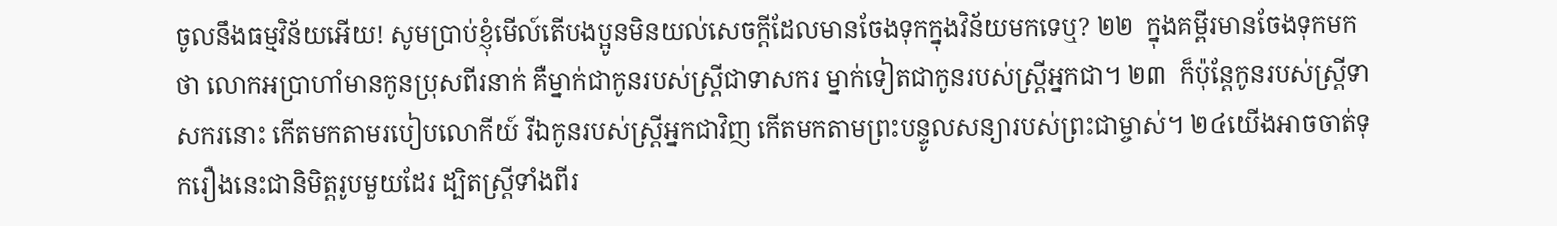ចូលនឹងធម្មវិន័យអើយ! សូមប្រាប់ខ្ញុំមើល៍‌តើបងប្អូនមិនយល់សេចក្ដីដែលមានចែងទុកក្នុងវិន័យមកទេឬ? ២២  ក្នុងគម្ពីរមានចែងទុកមកថា‌ លោកអប្រាហាំមានកូនប្រុសពីរនាក់ គឺម្នាក់ជាកូនរបស់ស្ត្រីជាទាសករ ម្នាក់ទៀតជាកូនរបស់ស្ត្រីអ្នកជា។‌ ២៣  ក៏ប៉ុន្តែ‌កូនរបស់ស្ត្រីទាសករនោះ កើតមកតាមរបៀបលោកីយ៍ រីឯកូនរបស់ស្ត្រីអ្នកជាវិញ កើតមកតាមព្រះបន្ទូលសន្យារបស់ព្រះជាម្ចាស់។ ២៤‌យើងអាចចាត់ទុករឿងនេះជានិមិត្តរូបមួយដែរ‌ ‌ដ្បិតស្ត្រីទាំងពីរ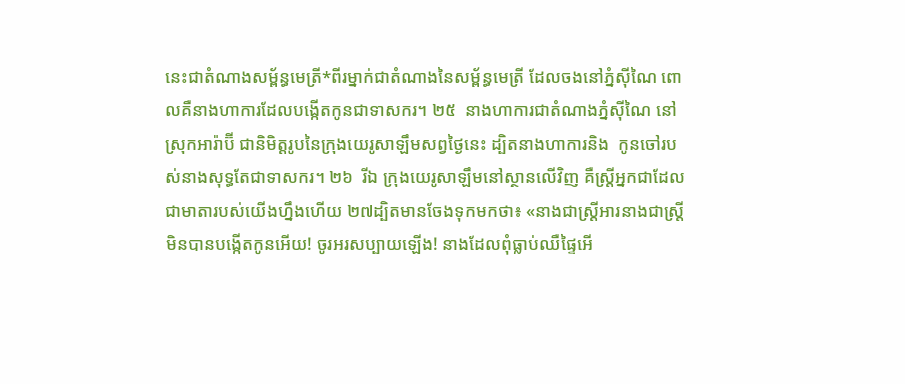នេះជាតំណាងសម្ព័ន្ធមេត្រី*ពីរ‌‌ម្នាក់ជាតំណាងនៃសម្ព័ន្ធមេត្រី ដែលចងនៅភ្នំស៊ីណៃ ពោលគឺនាងហាការដែលបង្កើតកូនជាទាសករ។ ២៥  នាងហាការ‌ជាតំណាងភ្នំស៊ីណៃ នៅស្រុកអារ៉ាប៊‌ី‌ ជានិមិត្តរូបនៃក្រុងយេរូសាឡឹមសព្វថ្ងៃនេះ ដ្បិតនាងហាការ‌និង  កូនចៅរបស់នាងសុទ្ធតែជាទាសករ។ ២៦  រីឯ ក្រុងយេរូសាឡឹមនៅស្ថានលើវិញ គឺស្ត្រីអ្នកជាដែលជាមាតារបស់យើងហ្នឹងហើយ ‌‌‌‌២៧‌ដ្បិតមានចែងទុកមកថា៖ «នាងជាស្ត្រីអារ‌នាងជាស្ត្រីមិនបានបង្កើតកូនអើយ‌! ចូរអរសប្បាយឡើង! នាងដែលពុំធ្លាប់ឈឺផ្ទៃអើ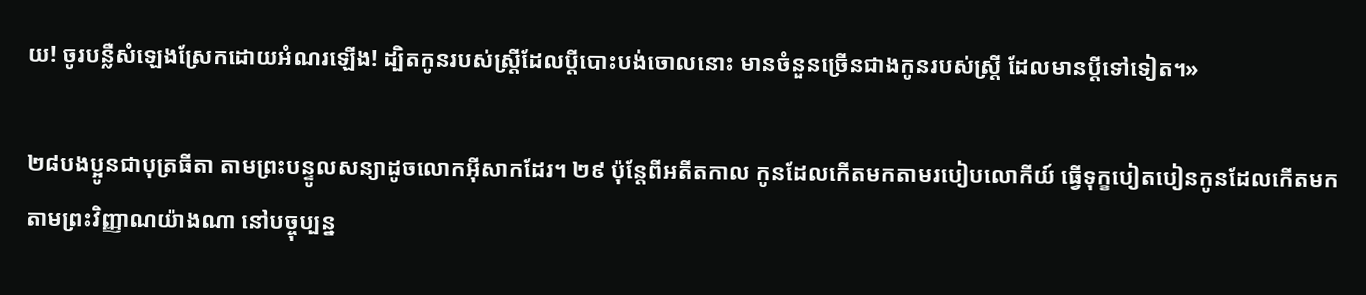យ‌! ចូរបន្លឺសំឡេងស្រែកដោយអំណរឡើង! ដ្បិតកូនរបស់ស្ត្រីដែលប្ដីបោះបង់ចោលនោះ មានចំនួនច្រើនជាងកូនរបស់ស្ត្រី ដែលមានប្ដីទៅទៀត។»

២៨‌បងប្អូនជាបុត្រធីតា តាមព្រះបន្ទូលសន្យាដូចលោកអ៊ីសាកដែរ។ ២៩ ប៉ុន្តែពីអតីតកាល កូនដែលកើតមកតាមរបៀបលោកីយ៍ ធ្វើទុក្ខបៀតបៀនកូនដែលកើតមកតាមព្រះវិញ្ញាណយ៉ាងណា‌ នៅបច្ចុប្បន្ន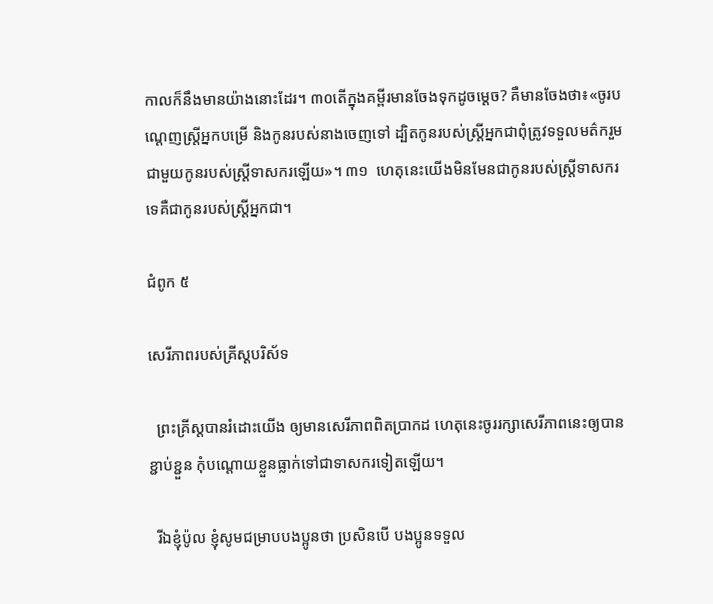កាលក៏នឹងមានយ៉ាងនោះដែរ។‌ ៣០‌តើក្នុងគម្ពីរមានចែងទុកដូចម្ដេច? គឺមានចែងថា៖«ចូរបណ្ដេញស្ត្រីអ្នកបម្រើ និងកូនរបស់នាងចេញទៅ‌ ដ្បិតកូនរបស់ស្ត្រីអ្នកជាពុំត្រូវទទួលមត៌ករួមជាមួយកូនរបស់ស្ត្រីទាសករឡើយ»។‌ ៣១  ហេតុនេះ‌យើងមិនមែនជាកូនរបស់ស្ត្រីទាសករទេ‌‌‌គឺជាកូនរបស់ស្ត្រីអ្នកជា។

ជំពូក ៥

សេរីភាពរបស់គ្រីស្តបរិស័ទ

  ព្រះគ្រីស្តបានរំដោះយើង ឲ្យមានសេរីភាពពិតប្រាកដ ហេតុនេះចូររក្សាសេរីភាពនេះឲ្យបានខ្ជាប់ខ្ជួន‌‌ កុំបណ្ដោយខ្លួនធ្លាក់ទៅជាទាសករទៀតឡើយ។

  រីឯខ្ញុំ‌ប៉ូល ខ្ញុំសូមជម្រាបបងប្អូនថា ប្រសិនបើ បងប្អូនទទួល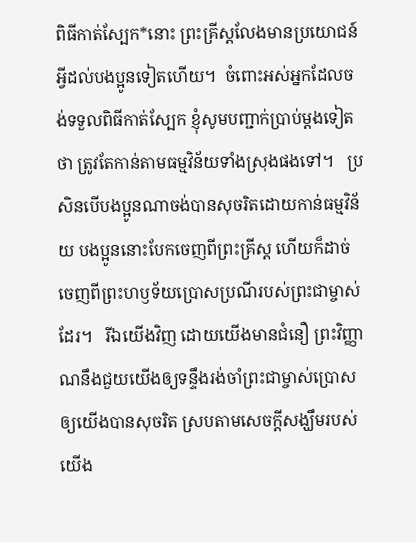ពិធីកាត់ស្បែក*នោះ ព្រះគ្រីស្តលែងមានប្រយោជន៍អ្វីដល់បងប្អូនទៀតហើយ។‌‌  ចំពោះអស់អ្នកដែលចង់ទទួលពិធីកាត់ស្បែក‌ ខ្ញុំសូមបញ្ជាក់ប្រាប់ម្ដងទៀតថា‌ ត្រូវតែកាន់តាមធម្មវិន័យទាំងស្រុងផងទៅ។   ប្រសិនបើបងប្អូនណាចង់បានសុចរិតដោយកាន់ធម្មវិន័យ ‌បងប្អូននោះបែកចេញពីព្រះគ្រីស្ត ហើយក៏ដាច់ចេញពីព្រះហឫទ័យប្រោសប្រណីរបស់ព្រះជាម្ចាស់ដែរ។   រីឯយើងវិញ ដោយយើងមានជំនឿ ព្រះវិញ្ញាណនឹងជួយយើងឲ្យទន្ទឹងរង់ចាំព្រះជាម្ចាស់ប្រោសឲ្យយើងបានសុចរិត ស្របតាមសេចក្ដីសង្ឃឹមរបស់យើង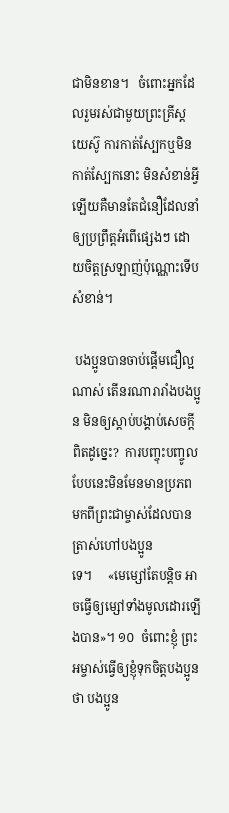ជាមិនខាន។ ‌  ចំពោះអ្នកដែលរួមរស់ជាមួយព្រះគ្រីស្តយេស៊ូ‌ ការកាត់ស្បែកឬមិនកាត់ស្បែកនោះ មិនសំខាន់អ្វីឡើយគឺមានតែជំនឿដែលនាំឲ្យប្រព្រឹត្តអំពើផ្សេងៗ ដោយចិត្តស្រឡាញ់ប៉ុណ្ណោះ‌ទើបសំខាន់។

 បងប្អូនបានចាប់ផ្តើមជឿល្អណាស់‌ តើនរណារារាំងបងប្អូន មិនឲ្យស្ដាប់បង្គាប់សេចក្ដីពិតដូច្នេះ?  ការបញ្ចុះបញ្ចូលបែបនេះ‌មិនមែនមានប្រភព មកពីព្រះជាម្ចាស់ដែលបានត្រាស់ហៅបងប្អូនទេ។     ‌«មេម្សៅតែបន្តិច‌ អាចធ្វើឲ្យម្សៅទាំងមូលដោរឡើងបាន»។ ១០  ចំពោះខ្ញុំ ព្រះអម្ចាស់ធ្វើឲ្យខ្ញុំទុកចិត្តបងប្អូនថា បងប្អូន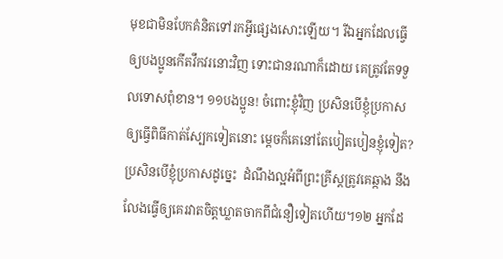មុខជាមិនបែកគំនិតទៅរកអ្វីផ្សេងសោះឡើយ។‌‌ រីឯអ្នកដែលធ្វើឲ្យបងប្អូនកើតវឹកវរនោះវិញ ទោះជានរណាក៏ដោយ គេត្រូវតែទទួលទោសពុំខាន។ ១១‌បងប្អូន! ចំពោះខ្ញុំវិញ ប្រសិនបើខ្ញុំប្រកាសឲ្យធ្វើពិធីកាត់ស្បែកទៀតនោះ‌ ម្ដេចក៏គេនៅតែបៀតបៀនខ្ញុំទៀត? ប្រសិនបើខ្ញុំប្រកាសដូច្នេះ  ដំណឹងល្អអំពីព្រះគ្រីស្តត្រូវគេឆ្កាង នឹងលែងធ្វើឲ្យគេរវាតចិត្តឃ្លាតចាកពីជំនឿទៀតហើយ។‌‌‌១២ អ្នកដែ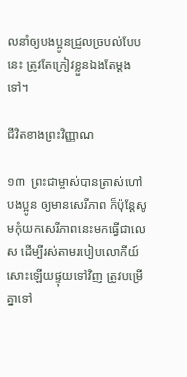លនាំឲ្យបងប្អូនជ្រួលច្របល់បែបនេះ‌ ត្រូវតែក្រៀវខ្លួនឯងតែម្ដងទៅ។

ជីវិតខាងព្រះវិញ្ញាណ

១៣  ព្រះជាម្ចាស់បានត្រាស់ហៅបងប្អូន ឲ្យមានសេរីភាព ក៏ប៉ុន្តែ‌សូមកុំយកសេរីភាពនេះមកធ្វើជាលេស ដើម្បីរស់តាមរបៀបលោកីយ៍សោះឡើយ‌ផ្ទុយទៅវិញ ត្រូវបម្រើគ្នាទៅ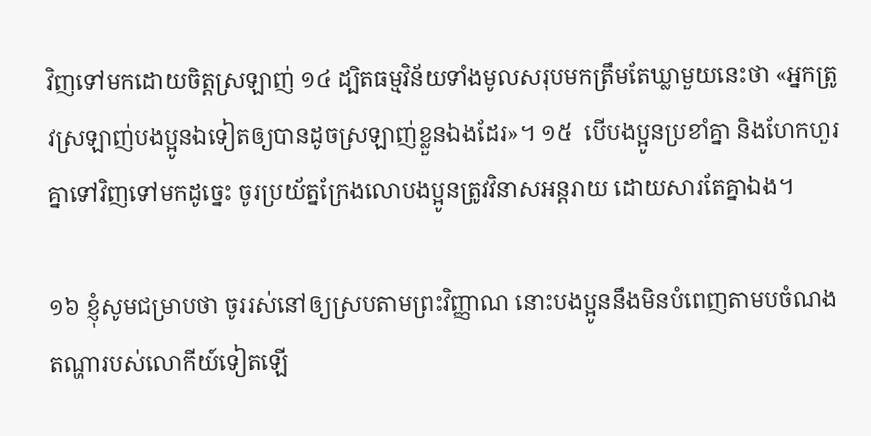វិញទៅមកដោយចិត្តស្រឡាញ់ ១៤ ដ្បិតធម្មវិន័យទាំងមូលសរុបមកត្រឹមតែឃ្លាមួយនេះថា «អ្នកត្រូវស្រឡាញ់បងប្អូនឯទៀតឲ្យបានដូចស្រឡាញ់ខ្លួនឯងដែរ»។ ១៥  បើបងប្អូនប្រខាំគ្នា និងហែកហួរគ្នាទៅវិញទៅមកដូច្នេះ‌‌ ចូរប្រយ័ត្ន‌‌ក្រែងលោបងប្អូនត្រូវវិនាសអន្តរាយ ដោយសារតែគ្នាឯង។

១៦ ខ្ញុំសូមជម្រាបថា ចូររស់នៅឲ្យស្របតាមព្រះវិញ្ញាណ នោះបងប្អូននឹងមិនបំពេញតាមបចំណង តណ្ហារបស់លោកីយ៍ទៀតឡើ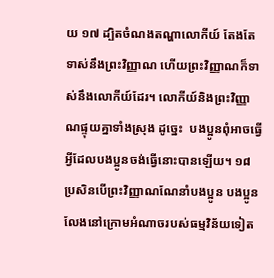យ ១៧ ដ្បិតចំណងតណ្ហាលោកីយ៍ តែងតែទាស់នឹងព្រះវិញ្ញាណ ហើយព្រះវិញ្ញាណក៏ទាស់នឹងលោកីយ៍ដែរ។ លោកីយ៍និងព្រះវិញ្ញាណផ្ទុយគ្នាទាំងស្រុង ដូច្នេះ  បងប្អូនពុំអាចធ្វើអ្វីដែលបងប្អូនចង់ធ្វើនោះបានឡើយ។‌ ១៨  ប្រសិនបើព្រះវិញ្ញាណណែនាំបងប្អូន បងប្អូនលែងនៅក្រោមអំណាចរបស់ធម្មវិន័យទៀត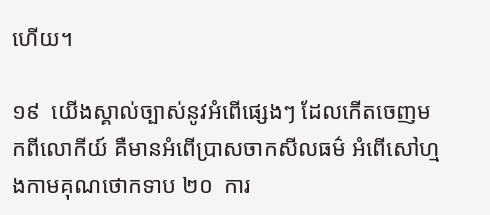ហើយ។

១៩  យើងស្គាល់ច្បាស់នូវអំពើផ្សេងៗ ដែលកើតចេញមកពីលោកីយ៍ គឺមានអំពើប្រាសចាកសីលធម៌‌ អំពើសៅហ្មង‌កាមគុណថោកទាប ‌២០  ការ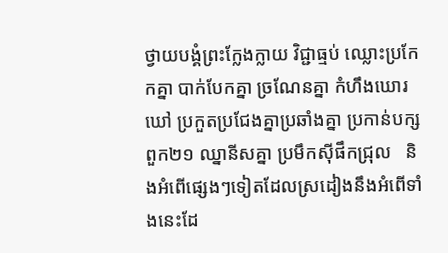ថ្វាយបង្គំព្រះក្លែងក្លាយ វិជ្ជាធ្មប់ ឈ្លោះប្រកែកគ្នា‌ បាក់បែកគ្នា ច្រណែនគ្នា‌ កំហឹងឃោរឃៅ ប្រកួតប្រជែងគ្នាប្រឆាំងគ្នា‌ ប្រកាន់បក្សពួក‌‌‌‌‌២១ ឈ្នានីសគ្នា‌ ប្រមឹកស៊ីផឹកជ្រុល   ‌និងអំពើផ្សេងៗទៀតដែលស្រដៀងនឹងអំពើទាំងនេះដែ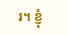រ។‌ ខ្ញុំ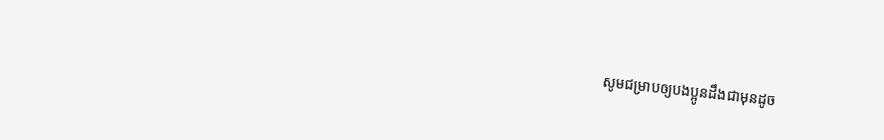សូមជម្រាបឲ្យបងប្អូនដឹងជាមុនដូច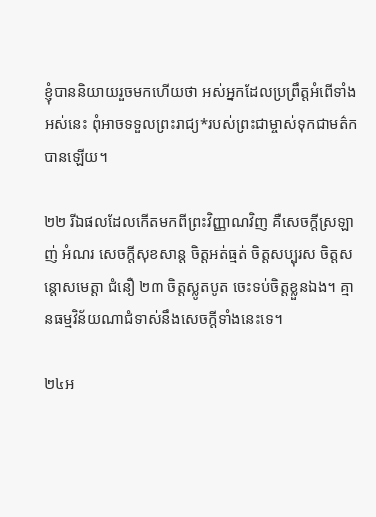ខ្ញុំបាននិយាយរួចមកហើយថា‌ អស់អ្នកដែលប្រព្រឹត្តអំពើទាំងអស់នេះ ពុំអាចទទួលព្រះរាជ្យ*របស់ព្រះជាម្ចាស់ទុកជាមត៌កបានឡើយ។

២២ រីឯផលដែលកើតមកពីព្រះវិញ្ញាណវិញ គឺ‌សេចក្ដីស្រឡាញ់‌ អំណរ សេចក្ដីសុខសាន្ត ចិត្តអត់ធ្មត់‌ ចិត្តសប្បុរស‌ ចិត្តសន្ដោសមេត្តា‌ ជំនឿ ២៣ ចិត្តស្លូតបូត ចេះទប់ចិត្តខ្លួនឯង។‌ ‌គ្មានធម្មវិន័យណាជំទាស់នឹងសេចក្ដីទាំងនេះទេ។‌

២៤‌អ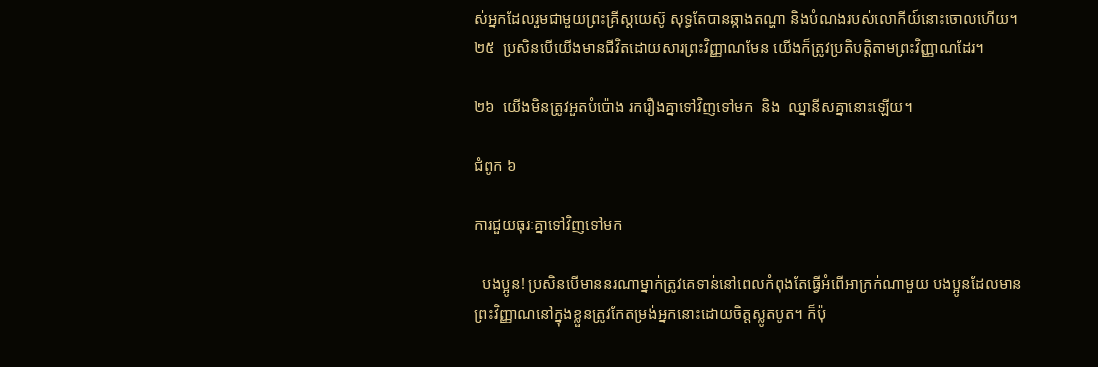ស់អ្នកដែលរួមជាមួយព្រះគ្រីស្តយេស៊ូ សុទ្ធតែបានឆ្កាងតណ្ហា និងបំណងរបស់លោកីយ៍នោះចោលហើយ។ ២៥  ប្រសិនបើយើងមានជីវិតដោយសារព្រះវិញ្ញាណមែន យើងក៏ត្រូវប្រតិបត្តិតាមព្រះវិញ្ញាណដែរ។

២៦‌  យើងមិនត្រូវអួតបំប៉ោង ‌រករឿងគ្នាទៅវិញទៅមក  និង  ឈ្នានីសគ្នានោះឡើយ។

ជំពូក ៦

ការជួយធុរៈគ្នាទៅវិញទៅមក

  បងប្អូន! ប្រសិនបើមាននរណាម្នាក់ត្រូវគេទាន់នៅពេលកំពុងតែធ្វើអំពើអាក្រក់ណាមួយ បងប្អូនដែលមានព្រះវិញ្ញាណនៅក្នុងខ្លួន‌ត្រូវកែតម្រង់អ្នកនោះដោយចិត្តស្លូតបូត។ ក៏ប៉ុ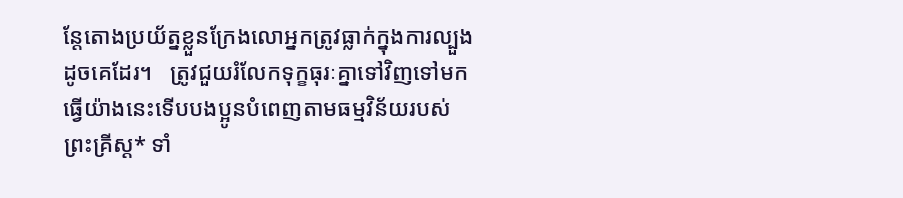ន្តែ‌តោងប្រយ័ត្នខ្លួន‌ក្រែងលោអ្នកត្រូវធ្លាក់ក្នុងការល្បួងដូចគេដែរ។   ត្រូវជួយរំលែកទុក្ខធុរៈគ្នាទៅវិញទៅមក ធ្វើយ៉ាងនេះទើបបងប្អូនបំពេញតាមធម្មវិន័យរបស់ព្រះគ្រីស្ត* ទាំ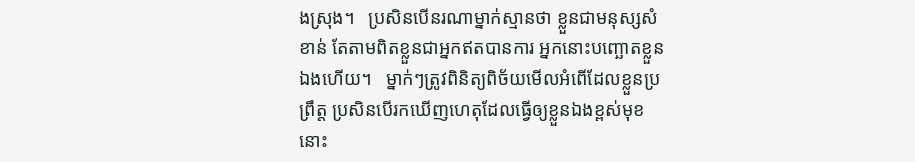ងស្រុង។   ប្រសិនបើនរណាម្នាក់ស្មានថា ខ្លួនជាមនុស្សសំខាន់‌ តែតាមពិតខ្លួនជាអ្នកឥតបានការ អ្នកនោះបញ្ឆោតខ្លួនឯងហើយ។‌   ម្នាក់ៗត្រូវពិនិត្យពិច័យមើលអំពើដែលខ្លួនប្រព្រឹត្ត ប្រសិនបើរកឃើញហេតុដែលធ្វើឲ្យខ្លួនឯងខ្ពស់មុខនោះ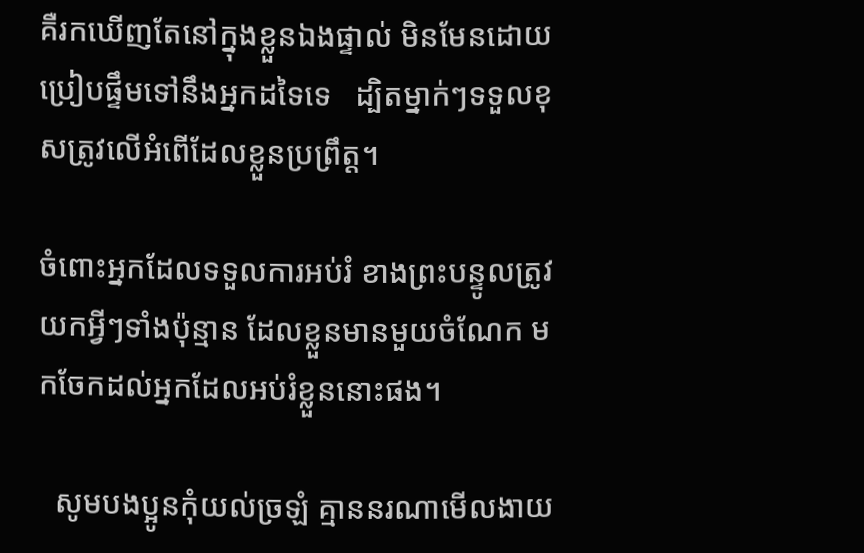គឺរកឃើញតែនៅក្នុងខ្លួនឯងផ្ទាល់ មិនមែនដោយប្រៀបផ្ទឹមទៅនឹងអ្នកដទៃទេ‌ ‌‌‌  ដ្បិតម្នាក់ៗទទួលខុសត្រូវលើអំពើដែលខ្លួនប្រព្រឹត្ត។

ចំពោះអ្នកដែលទទួលការអប់រំ ខាងព្រះបន្ទូល‌ត្រូវយកអ្វីៗទាំងប៉ុន្មាន ដែលខ្លួនមានមួយចំណែក មកចែកដល់អ្នកដែលអប់រំខ្លួននោះផង។

  សូមបងប្អូនកុំយល់ច្រឡំ គ្មាននរណាមើលងាយ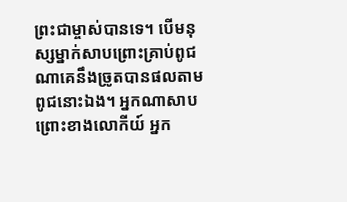ព្រះជាម្ចាស់បានទេ។‌ បើមនុស្សម្នាក់សាបព្រោះគ្រាប់ពូជណា‌គេនឹងច្រូតបានផលតាមពូជនោះឯង។ ‌អ្នកណាសាបព្រោះខាងលោកីយ៍ អ្នក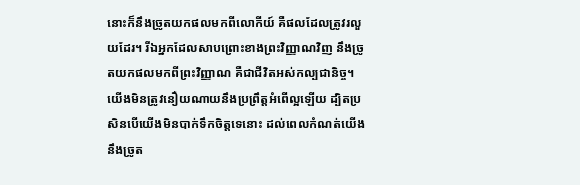នោះក៏នឹងច្រូតយកផលមកពីលោកីយ៍ គឺផលដែលត្រូវរលួយដែរ។ រីឯអ្នកដែលសាបព្រោះខាងព្រះវិញ្ញាណវិញ នឹងច្រូតយកផលមកពីព្រះវិញ្ញាណ គឺជាជីវិតអស់កល្បជានិច្ច។   យើងមិនត្រូវនឿយណាយនឹងប្រព្រឹត្តអំពើល្អឡើយ ដ្បិតប្រសិនបើយើងមិនបាក់ទឹកចិត្តទេនោះ ដល់ពេលកំណត់យើងនឹងច្រូត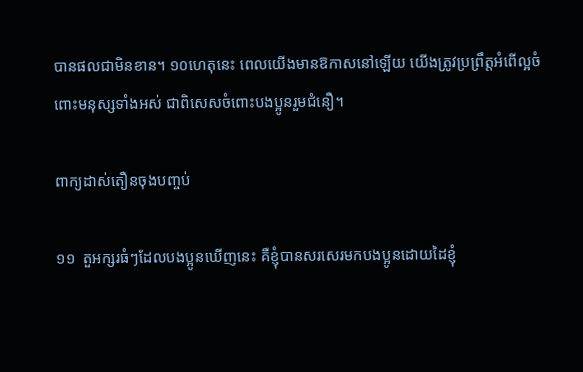បានផលជាមិនខាន។ ១០‌ហេតុនេះ‌ ពេលយើងមានឱកាសនៅឡើយ‌ យើងត្រូវប្រព្រឹត្តអំពើល្អចំពោះមនុស្សទាំងអស់‌ ជាពិសេស‌ចំពោះបងប្អូនរួមជំនឿ។

ពាក្យដាស់តឿនចុងបញ្ចប់

១១  តួអក្សរធំៗដែលបងប្អូនឃើញនេះ‌‌ គឺខ្ញុំបានសរសេរមកបងប្អូនដោយដៃខ្ញុំ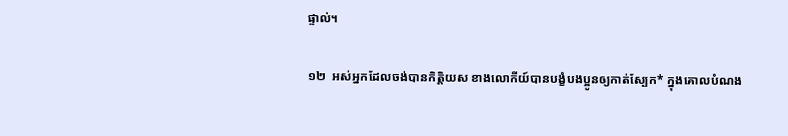ផ្ទាល់។

១២  អស់អ្នកដែលចង់បានកិត្តិយស ខាងលោកីយ៍បានបង្ខំបងប្អូនឲ្យកាត់ស្បែក* ក្នុងគោលបំណង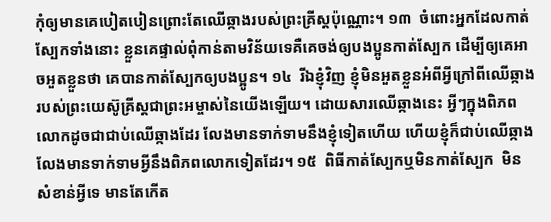កុំឲ្យមានគេបៀតបៀន‌ព្រោះតែឈើឆ្កាងរបស់ព្រះគ្រីស្តប៉ុណ្ណោះ។‌ ‌១៣  ចំពោះអ្នកដែលកាត់ស្បែកទាំងនោះ ខ្លួនគេផ្ទាល់‌ពុំកាន់តាមវិន័យទេ‌គឺគេចង់ឲ្យបងប្អូនកាត់ស្បែក‌ ដើម្បីឲ្យគេអាចអួតខ្លួនថា គេបានកាត់ស្បែកឲ្យបងប្អូន។ ១៤  រីឯខ្ញុំវិញ ខ្ញុំមិនអួតខ្លួនអំពីអ្វីក្រៅពីឈើឆ្កាងរបស់ព្រះយេស៊ូគ្រីស្តជាព្រះអម្ចាស់នៃយើងឡើយ។ ដោយសារឈើឆ្កាងនេះ‌ អ្វីៗក្នុងពិភពលោកដូចជាជាប់ឈើឆ្កាងដែរ លែងមានទាក់ទាមនឹងខ្ញុំទៀតហើយ ហើយខ្ញុំក៏ជាប់ឈើឆ្កាងលែងមានទាក់ទាមអ្វីនឹងពិភពលោកទៀតដែរ។ ១៥  ពិធីកាត់ស្បែកឬមិនកាត់ស្បែក  មិនសំខាន់អ្វីទេ មានតែកើត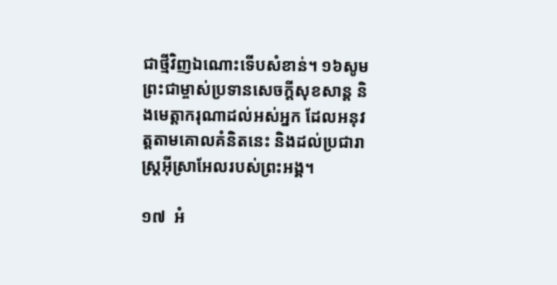ជាថ្មីវិញឯណោះទើបសំខាន់។ ១៦‌សូមព្រះជាម្ចាស់ប្រទានសេចក្ដីសុខសាន្ត‌ និង‌មេត្តាករុណាដល់អស់អ្នក ដែលអនុវត្តតាមគោលគំនិតនេះ និងដល់ប្រជារាស្ត្រអ៊ីស្រាអែលរបស់ព្រះអង្គ។

១៧  អំ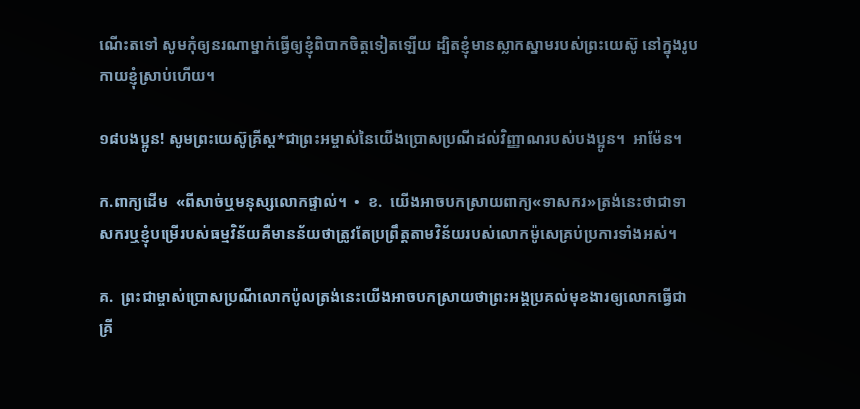ណើះតទៅ សូមកុំឲ្យនរណាម្នាក់ធ្វើឲ្យខ្ញុំពិបាកចិត្តទៀតឡើយ ដ្បិតខ្ញុំមានស្លាកស្នាមរបស់ព្រះយេស៊ូ នៅក្នុងរូបកាយខ្ញុំស្រាប់ហើយ។

១៨‌បងប្អូន! សូមព្រះយេស៊ូគ្រីស្ត*ជាព្រះអម្ចាស់នៃយើងប្រោសប្រណីដល់វិញ្ញាណរបស់បងប្អូន។  អាម៉ែន។

ក.ពាក្យដើម‌  «ពីសាច់ឬមនុស្សលោកផ្ទាល់។‌  •  ខ.  យើងអាចបកស្រាយពាក្យ«ទាសករ»ត្រង់នេះថា‌ជាទាសករឬ‌ខ្ញុំបម្រើរបស់ធម្មវិន័យ‌គឺមានន័យថាត្រូវតែប្រព្រឹត្តតាមវិន័យរបស់លោកម៉ូសេគ្រប់ប្រការទាំងអស់។

គ.  ព្រះជាម្ចាស់ប្រោសប្រណីលោកប៉ូលត្រង់នេះយើងអាចបកស្រាយថាព្រះអង្គប្រគល់មុខងារឲ្យលោកធ្វើជាគ្រី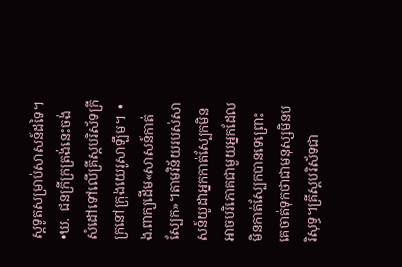ស្តទូតសម្រាប់សាសន៍ដទៃ។•ឃ.  ជនក្រីក្រត្រង់នេះ‌ចង់សំដៅទៅលើគ្រីស្តបរិស័ទក្រីក្រនៅក្រុងយេរូសាឡឹម។  •  ង.ពាក្យដើម«សាសន៍កាត់ស្បែក»។តាមវិន័យរបស់សាសន៍យូដាអ្នកកាត់ស្បែកមិនអាចបរិភោគជាមួយអ្នកដែលមិនកាត់ស្បែកបានទេ‌ព្រោះគេចាត់ទុកថាជាមនុស្សមិនបរិសុទ្ធ។គ្រីស្តបរិស័ទជា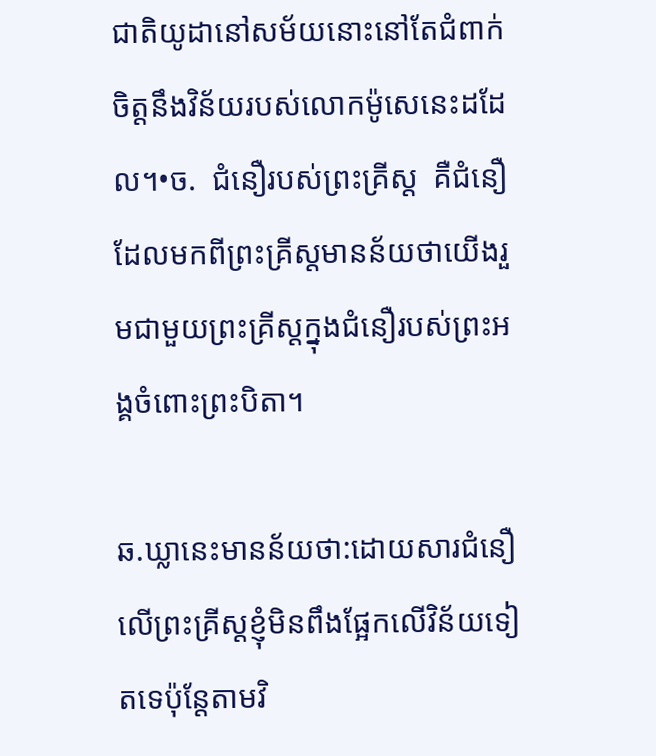ជាតិយូដានៅសម័យនោះនៅតែជំពាក់ចិត្តនឹងវិន័យរបស់លោកម៉ូសេនេះដដែល។•ច.  ជំនឿរបស់ព្រះគ្រីស្ត‌  គឺជំនឿដែលមកពីព្រះគ្រីស្តមានន័យថា‌យើងរួមជាមួយព្រះគ្រីស្តក្នុងជំនឿរបស់ព្រះអង្គចំពោះព្រះបិតា។

ឆ.ឃ្លានេះមានន័យថា:ដោយសារជំនឿលើព្រះគ្រីស្តខ្ញុំមិនពឹងផ្អែកលើវិន័យទៀតទេ‌ប៉ុន្តែតាមវិ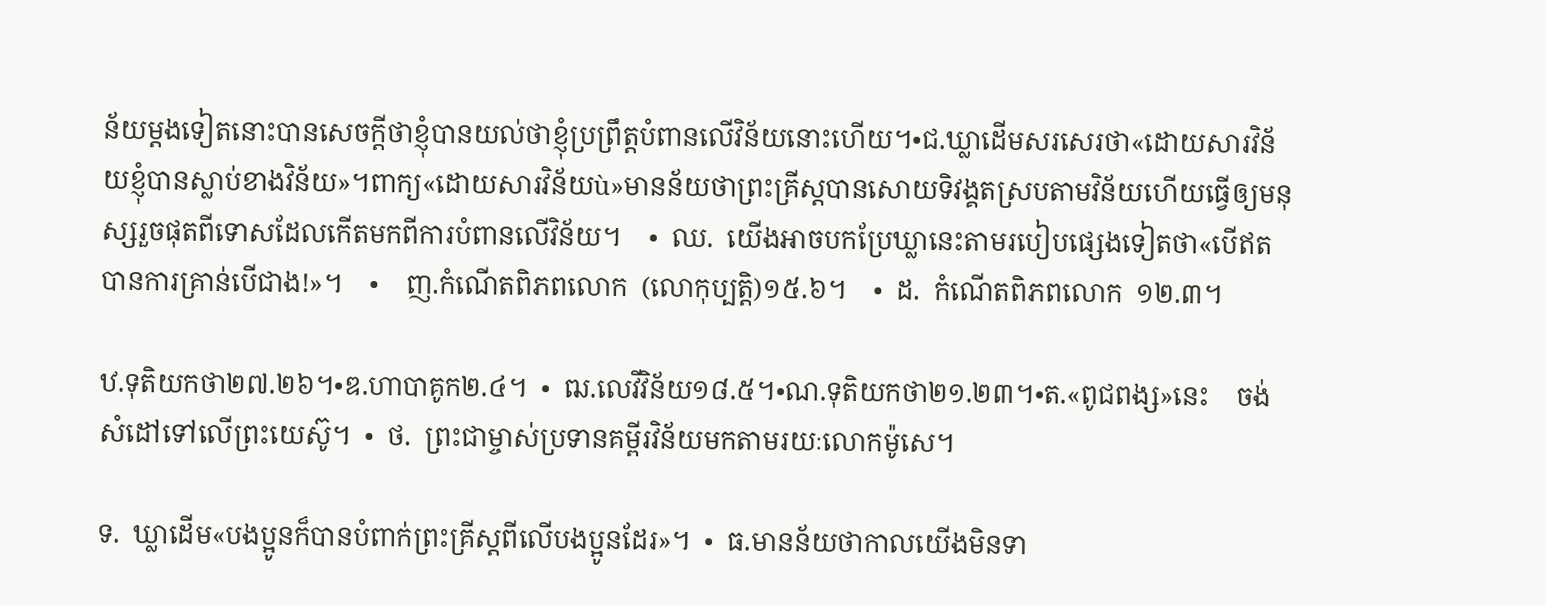ន័យម្ដងទៀតនោះបានសេចក្ដីថាខ្ញុំបានយល់ថាខ្ញុំប្រព្រឹត្តបំពានលើវិន័យនោះហើយ។•ជ.ឃ្លាដើមសរសេរថា‌«ដោយសារវិន័យ‌‌ខ្ញុំបានស្លាប់ខាងវិន័យ»។‌‌ពាក្យ«ដោយសារវិន័យù»មានន័យថា‌ព្រះគ្រីស្តបានសោយទិវង្គតស្របតាមវិន័យហើយធ្វើឲ្យមនុស្សរួចផុតពីទោស‌ដែលកើតមកពីការបំពានលើវិន័យ។‌    •  ឈ.  យើងអាចបកប្រែឃ្លានេះតាមរបៀបផ្សេងទៀតថា‌«បើឥតបានការ‌គ្រាន់បើជាង!»។    •    ញ.កំណើតពិភពលោក  (លោកុប្បត្តិ)១៥.៦។    •  ដ.  កំណើតពិភពលោក  ១២.៣។‌

ឋ.ទុតិយកថា‌២៧.២៦។‌•ឌ.ហាបាគូក‌២.៤។‌  •  ឍ.លេវីវិន័យ‌១៨.៥។‌•ណ.ទុតិយកថា‌‌២១.២៣។•ត.«ពូជពង្ស»នេះ‌    ចង់សំដៅទៅលើព្រះយេស៊ូ។  ‌•  ថ.  ព្រះជាម្ចាស់ប្រទានគម្ពីរវិន័យមក‌តាមរយៈលោកម៉ូសេ។

ទ.  ឃ្លាដើម«បងប្អូនក៏បានបំពាក់ព្រះគ្រីស្តពីលើបងប្អូនដែរ»។  •  ធ.មានន័យថា‌កាលយើងមិនទា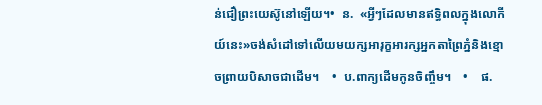ន់ជឿព្រះយេស៊ូនៅឡើយ។•  ន.  «អ្វីៗដែលមានឥទ្ធិពលក្នុងលោកីយ៍នេះ»ចង់សំដៅទៅលើយមយក្ស‌អារុក្ខអារក្ស‌អ្នកតាព្រៃភ្នំ‌និង‌ខ្មោច‌ព្រាយបិសាចជាដើម។‌    •  ប.ពាក្យដើម‌កូនចិញ្ចឹម។‌    •    ផ.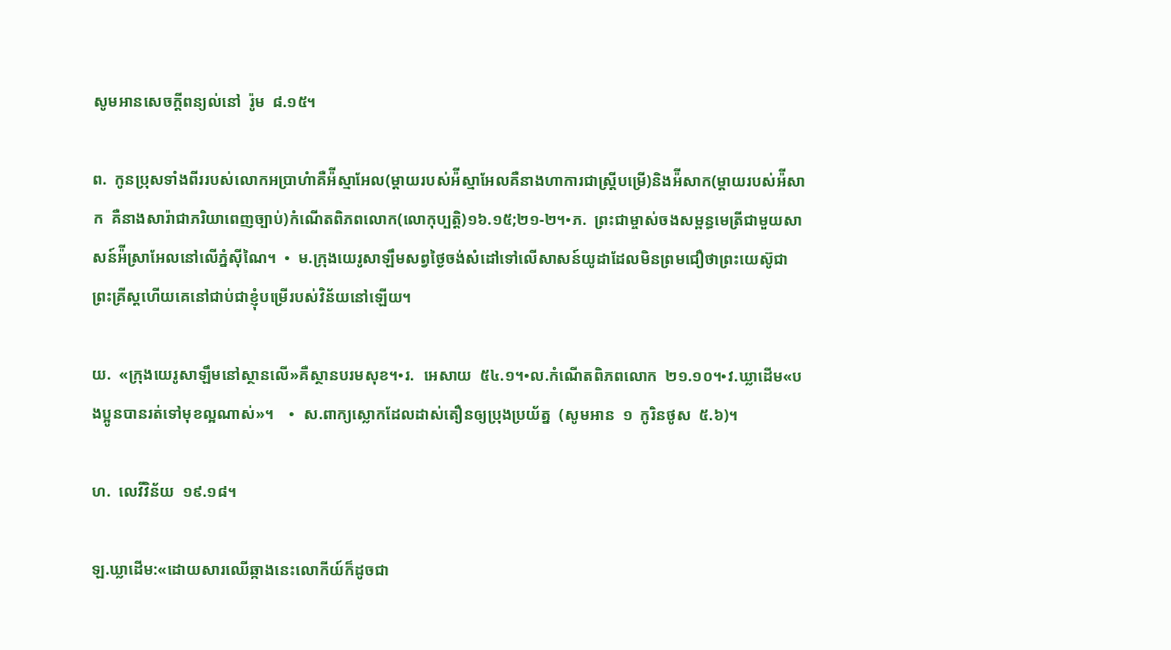សូមអានសេចក្ដីពន្យល់នៅ  ‌រ៉ូម‌  ៨.១៥។

ព.  កូនប្រុសទាំងពីររបស់លោកអប្រាហំា‌គឺអ៉ីស្មាអែល(ម្តាយរបស់អ៉ីស្មាអែលគឺនាងហាការ‌ជាស្ត្រីបម្រើ)និងអ៉ីសាក(ម្តាយរបស់អ៉ីសាក  គឺនាងសារ៉ាជាភរិយាពេញច្បាប់)កំណើតពិភពលោក(លោកុប្បត្តិ‌)១៦.១៥;២១-២។•ភ.  ព្រះជាម្ចាស់ចងសម្ពន្ធមេត្រីជាមួយសាសន៍អ៉ីស្រាអែលនៅលើភ្នំស៊ីណៃ។‌  •  ម.ក្រុងយេរូសាឡឹមសព្វថ្ងៃ‌ចង់សំដៅទៅលើសាសន៍យូដាដែលមិនព្រមជឿថាព្រះយេស៊ូជាព្រះគ្រីស្ត‌ហើយគេនៅជាប់ជាខ្ញុំបម្រើរបស់វិន័យនៅឡើយ។‌

យ.  «ក្រុងយេរូសាឡឹមនៅស្ថានលើ»គឺ‌ស្ថានបរមសុខ។•រ.  អេសាយ‌  ៥៤.១។‌•ល.កំណើតពិភពលោក  ២១.១០។•វ.ឃ្លាដើម‌«បងប្អូនបានរត់ទៅមុខល្អណាស់»។‌    •  ស.ពាក្យស្លោក‌ដែលដាស់តឿនឲ្យប្រុងប្រយ័ត្ន  (សូមអាន  ១  កូរិនថូស  ៥.៦)។

ហ.  លេវីវិន័យ‌  ១៩.១៨។

ឡ.ឃ្លាដើម:«ដោយសារឈើឆ្កាងនេះលោកីយ៍ក៏ដូចជា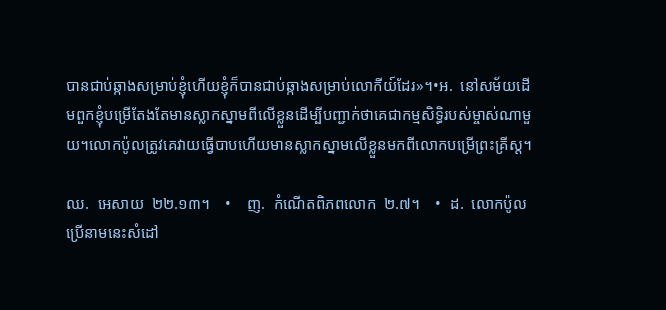បានជាប់ឆ្កាងសម្រាប់ខ្ញុំ‌ហើយខ្ញុំក៏បានជាប់ឆ្កាងសម្រាប់លោកីយ៍ដែរ»។‌•អ.  នៅសម័យដើម‌ពួកខ្ញុំបម្រើតែងតែមានស្លាកស្នាមពីលើខ្លួនដើម្បីបញ្ជាក់ថាគេជាកម្មសិទ្ធិរបស់ម្ចាស់ណាមួយ។លោកប៉ូលត្រូវគេវាយធ្វើបាប‌ហើយមានស្លាកស្នាមលើខ្លួនមកពីលោកបម្រើព្រះគ្រីស្ត។

ឈ.  អេសាយ‌  ២២.១៣។    •    ញ.  កំណើតពិភពលោក  ២.៧។‌    •  ដ.  លោកប៉ូលប្រើនាមនេះសំដៅ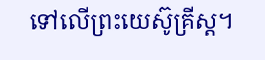ទៅលើព្រះយេស៊ូគ្រីស្ត។